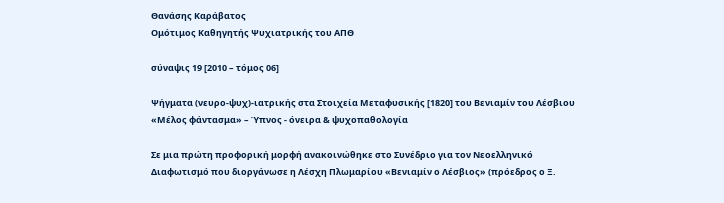Θανάσης Καράβατος
Ομότιμος Καθηγητής Ψυχιατρικής του ΑΠΘ

σύναψις 19 [2010 – τόμος 06]

Ψήγματα (νευρο-ψυχ)-ιατρικής στα Στοιχεία Μεταφυσικής [1820] του Βενιαμίν του Λέσβιου «Μέλος φάντασμα» – Ύπνος - όνειρα & ψυχοπαθολογία

Σε μια πρώτη προφορική μορφή ανακοινώθηκε στο Συνέδριο για τον Νεοελληνικό Διαφωτισμό που διοργάνωσε η Λέσχη Πλωμαρίου «Βενιαμίν ο Λέσβιος» (πρόεδρος ο Ξ.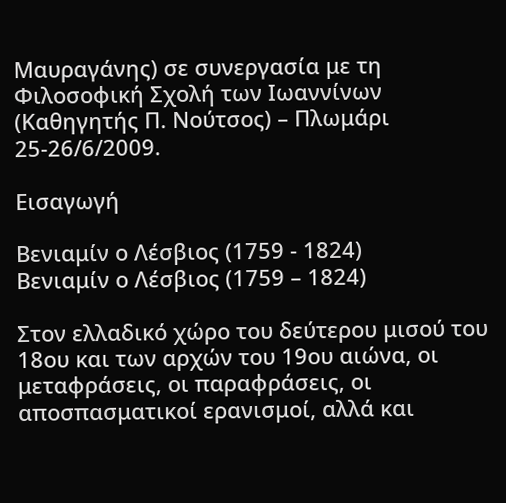Μαυραγάνης) σε συνεργασία με τη Φιλοσοφική Σχολή των Ιωαννίνων (Καθηγητής Π. Νούτσος) – Πλωμάρι 25-26/6/2009.

Εισαγωγή

Βενιαμίν ο Λέσβιος (1759 - 1824)
Βενιαμίν ο Λέσβιος (1759 – 1824)

Στον ελλαδικό χώρο του δεύτερου μισού του 18ου και των αρχών του 19ου αιώνα, οι μεταφράσεις, οι παραφράσεις, οι αποσπασματικοί ερανισμοί, αλλά και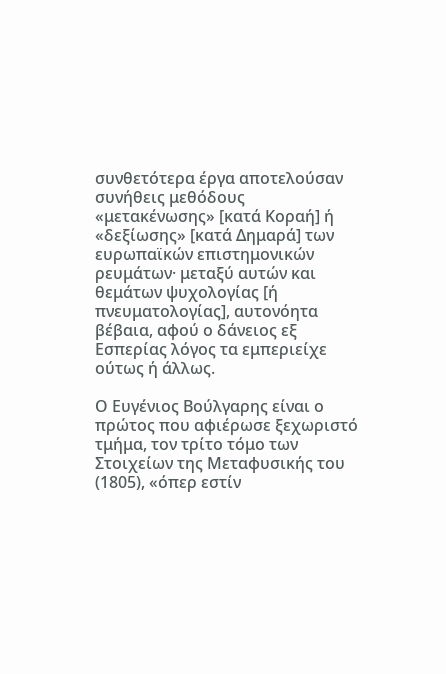συνθετότερα έργα αποτελούσαν συνήθεις μεθόδους «μετακένωσης» [κατά Κοραή] ή «δεξίωσης» [κατά Δημαρά] των ευρωπαϊκών επιστημονικών ρευμάτων· μεταξύ αυτών και θεμάτων ψυχολογίας [ή πνευματολογίας], αυτονόητα βέβαια, αφού ο δάνειος εξ Εσπερίας λόγος τα εμπεριείχε ούτως ή άλλως.

Ο Ευγένιος Βούλγαρης είναι ο πρώτος που αφιέρωσε ξεχωριστό τμήμα, τον τρίτο τόμο των Στοιχείων της Μεταφυσικής του (1805), «όπερ εστίν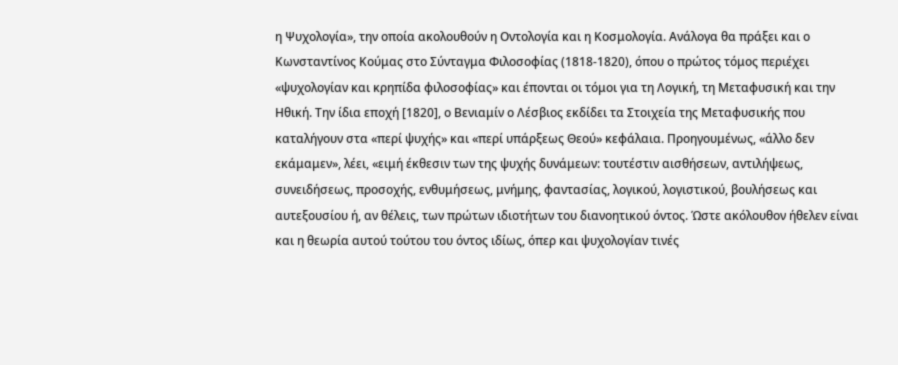η Ψυχολογία», την οποία ακολουθούν η Οντολογία και η Κοσμολογία. Ανάλογα θα πράξει και ο Κωνσταντίνος Κούμας στο Σύνταγμα Φιλοσοφίας (1818-1820), όπου ο πρώτος τόμος περιέχει «ψυχολογίαν και κρηπίδα φιλοσοφίας» και έπονται οι τόμοι για τη Λογική, τη Μεταφυσική και την Ηθική. Την ίδια εποχή [1820], ο Βενιαμίν ο Λέσβιος εκδίδει τα Στοιχεία της Μεταφυσικής που καταλήγουν στα «περί ψυχής» και «περί υπάρξεως Θεού» κεφάλαια. Προηγουμένως, «άλλο δεν εκάμαμεν», λέει, «ειμή έκθεσιν των της ψυχής δυνάμεων: τουτέστιν αισθήσεων, αντιλήψεως, συνειδήσεως, προσοχής, ενθυμήσεως, μνήμης, φαντασίας, λογικού, λογιστικού, βουλήσεως και αυτεξουσίου ή, αν θέλεις, των πρώτων ιδιοτήτων του διανοητικού όντος. Ώστε ακόλουθον ήθελεν είναι και η θεωρία αυτού τούτου του όντος ιδίως, όπερ και ψυχολογίαν τινές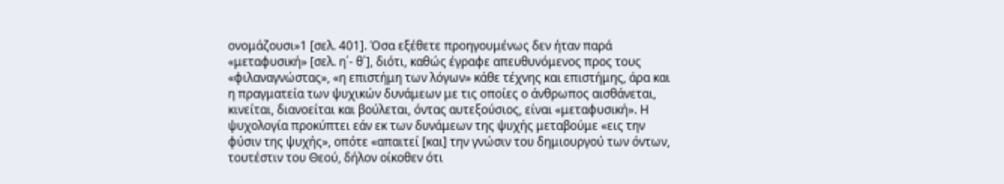ονομάζουσι»1 [σελ. 401]. Όσα εξέθετε προηγουμένως δεν ήταν παρά «μεταφυσική» [σελ. η΄- θ΄], διότι, καθώς έγραφε απευθυνόμενος προς τους «φιλαναγνώστας», «η επιστήμη των λόγων» κάθε τέχνης και επιστήμης, άρα και η πραγματεία των ψυχικών δυνάμεων με τις οποίες ο άνθρωπος αισθάνεται, κινείται, διανοείται και βούλεται, όντας αυτεξούσιος, είναι «μεταφυσική». Η ψυχολογία προκύπτει εάν εκ των δυνάμεων της ψυχής μεταβούμε «εις την φύσιν της ψυχής», οπότε «απαιτεί [και] την γνώσιν του δημιουργού των όντων, τουτέστιν του Θεού, δήλον οίκοθεν ότι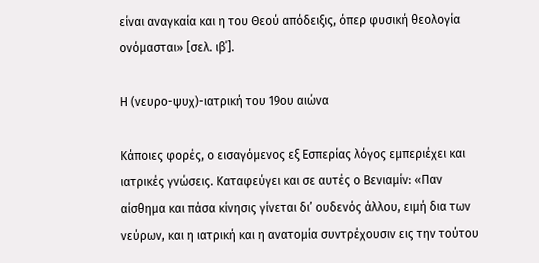είναι αναγκαία και η του Θεού απόδειξις, όπερ φυσική θεολογία ονόμασται» [σελ. ιβ΄].

Η (νευρο-ψυχ)-ιατρική του 19ου αιώνα

Κάποιες φορές, ο εισαγόμενος εξ Εσπερίας λόγος εμπεριέχει και ιατρικές γνώσεις. Καταφεύγει και σε αυτές ο Βενιαμίν: «Παν αίσθημα και πάσα κίνησις γίνεται δι’ ουδενός άλλου, ειμή δια των νεύρων, και η ιατρική και η ανατομία συντρέχουσιν εις την τούτου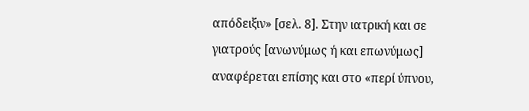απόδειξιν» [σελ. 8]. Στην ιατρική και σε γιατρούς [ανωνύμως ή και επωνύμως] αναφέρεται επίσης και στο «περί ύπνου,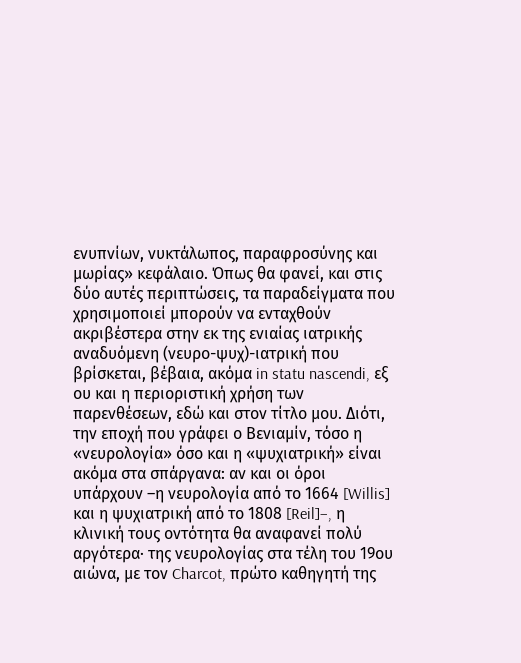ενυπνίων, νυκτάλωπος, παραφροσύνης και μωρίας» κεφάλαιο. Όπως θα φανεί, και στις δύο αυτές περιπτώσεις, τα παραδείγματα που χρησιμοποιεί μπορούν να ενταχθούν ακριβέστερα στην εκ της ενιαίας ιατρικής αναδυόμενη (νευρο-ψυχ)-ιατρική που βρίσκεται, βέβαια, ακόμα in statu nascendi, εξ ου και η περιοριστική χρήση των παρενθέσεων, εδώ και στον τίτλο μου. Διότι, την εποχή που γράφει ο Βενιαμίν, τόσο η «νευρολογία» όσο και η «ψυχιατρική» είναι ακόμα στα σπάργανα: αν και οι όροι υπάρχουν –η νευρολογία από το 1664 [Willis] και η ψυχιατρική από το 1808 [Reil]–, η κλινική τους οντότητα θα αναφανεί πολύ αργότερα· της νευρολογίας στα τέλη του 19ου αιώνα, με τον Charcot, πρώτο καθηγητή της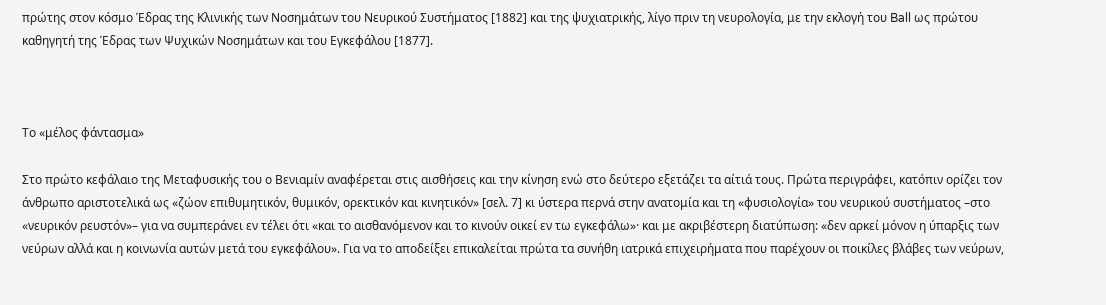πρώτης στον κόσμο Έδρας της Κλινικής των Νοσημάτων του Nευρικού Συστήματος [1882] και της ψυχιατρικής, λίγο πριν τη νευρολογία, με την εκλογή του Ball ως πρώτου καθηγητή της Έδρας των Ψυχικών Νοσημάτων και του Εγκεφάλου [1877].



Το «μέλος φάντασμα»

Στο πρώτο κεφάλαιο της Μεταφυσικής του ο Βενιαμίν αναφέρεται στις αισθήσεις και την κίνηση ενώ στο δεύτερο εξετάζει τα αίτιά τους. Πρώτα περιγράφει, κατόπιν ορίζει τον άνθρωπο αριστοτελικά ως «ζώον επιθυμητικόν, θυμικόν, ορεκτικόν και κινητικόν» [σελ. 7] κι ύστερα περνά στην ανατομία και τη «φυσιολογία» του νευρικού συστήματος –στο «νευρικόν ρευστόν»– για να συμπεράνει εν τέλει ότι «και το αισθανόμενον και το κινούν οικεί εν τω εγκεφάλω»· και με ακριβέστερη διατύπωση: «δεν αρκεί μόνον η ύπαρξις των νεύρων αλλά και η κοινωνία αυτών μετά του εγκεφάλου». Για να το αποδείξει επικαλείται πρώτα τα συνήθη ιατρικά επιχειρήματα που παρέχουν οι ποικίλες βλάβες των νεύρων,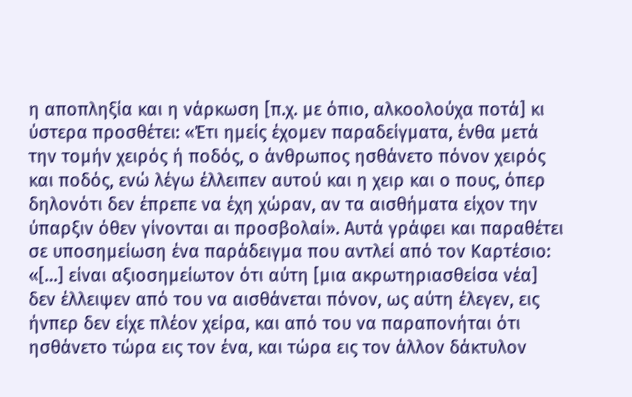η αποπληξία και η νάρκωση [π.χ. με όπιο, αλκοολούχα ποτά] κι ύστερα προσθέτει: «Έτι ημείς έχομεν παραδείγματα, ένθα μετά την τομήν χειρός ή ποδός, ο άνθρωπος ησθάνετο πόνον χειρός και ποδός, ενώ λέγω έλλειπεν αυτού και η χειρ και ο πους, όπερ δηλονότι δεν έπρεπε να έχη χώραν, αν τα αισθήματα είχον την ύπαρξιν όθεν γίνονται αι προσβολαί». Αυτά γράφει και παραθέτει σε υποσημείωση ένα παράδειγμα που αντλεί από τον Καρτέσιο: «[…] είναι αξιοσημείωτον ότι αύτη [μια ακρωτηριασθείσα νέα] δεν έλλειψεν από του να αισθάνεται πόνον, ως αύτη έλεγεν, εις ήνπερ δεν είχε πλέον χείρα, και από του να παραπονήται ότι ησθάνετο τώρα εις τον ένα, και τώρα εις τον άλλον δάκτυλον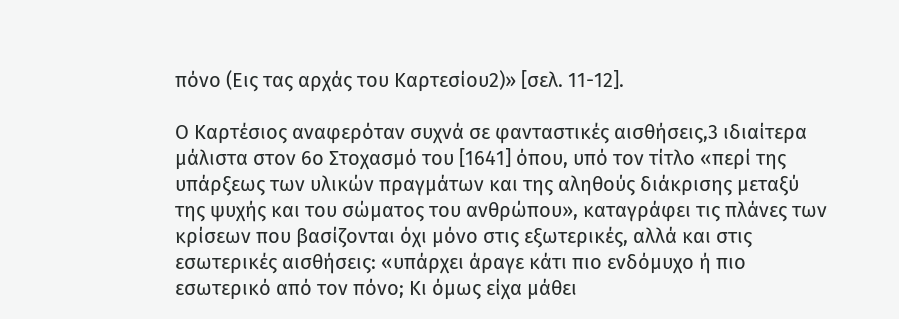πόνο (Εις τας αρχάς του Καρτεσίου2)» [σελ. 11-12].

Ο Καρτέσιος αναφερόταν συχνά σε φανταστικές αισθήσεις,3 ιδιαίτερα μάλιστα στον 6ο Στοχασμό του [1641] όπου, υπό τον τίτλο «περί της υπάρξεως των υλικών πραγμάτων και της αληθούς διάκρισης μεταξύ της ψυχής και του σώματος του ανθρώπου», καταγράφει τις πλάνες των κρίσεων που βασίζονται όχι μόνο στις εξωτερικές, αλλά και στις εσωτερικές αισθήσεις: «υπάρχει άραγε κάτι πιο ενδόμυχο ή πιο εσωτερικό από τον πόνο; Κι όμως είχα μάθει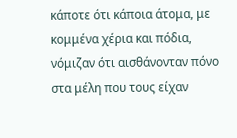κάποτε ότι κάποια άτομα, με κομμένα χέρια και πόδια, νόμιζαν ότι αισθάνονταν πόνο στα μέλη που τους είχαν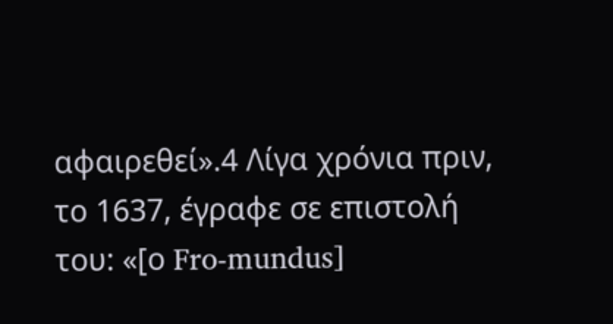αφαιρεθεί».4 Λίγα χρόνια πριν, το 1637, έγραφε σε επιστολή του: «[ο Fro-mundus]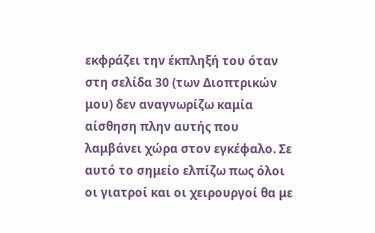εκφράζει την έκπληξή του όταν στη σελίδα 30 (των Διοπτρικών μου) δεν αναγνωρίζω καμία αίσθηση πλην αυτής που λαμβάνει χώρα στον εγκέφαλο. Σε αυτό το σημείο ελπίζω πως όλοι οι γιατροί και οι χειρουργοί θα με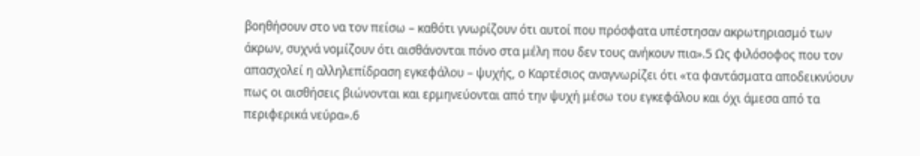βοηθήσουν στο να τον πείσω – καθότι γνωρίζουν ότι αυτοί που πρόσφατα υπέστησαν ακρωτηριασμό των άκρων, συχνά νομίζουν ότι αισθάνονται πόνο στα μέλη που δεν τους ανήκουν πια».5 Ως φιλόσοφος που τον απασχολεί η αλληλεπίδραση εγκεφάλου – ψυχής, ο Καρτέσιος αναγνωρίζει ότι «τα φαντάσματα αποδεικνύουν πως οι αισθήσεις βιώνονται και ερμηνεύονται από την ψυχή μέσω του εγκεφάλου και όχι άμεσα από τα περιφερικά νεύρα».6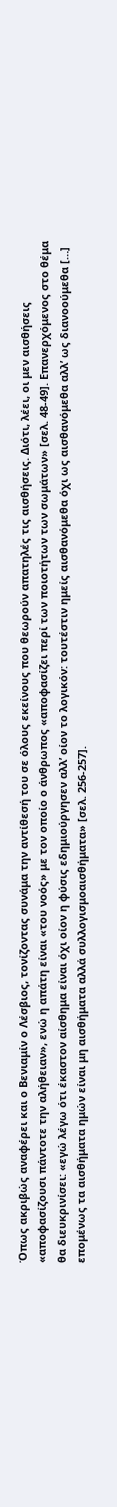Όπως ακριβώς αναφέρει και ο Βενιαμίν ο Λέσβιος, τονίζοντας συνάμα την αντίθεσή του σε όλους εκείνους που θεωρούν απατηλές τις αισθήσεις. Διότι, λέει, οι μεν αισθήσεις «αποφασίζουσι πάντοτε την αλήθειαν», ενώ η απάτη είναι «του νοός» με τον οποίο ο άνθρωπος «αποφασίζει περί των ποιοτήτων των σωμάτων» [σελ. 48-49]. Επανερχόμενος στο θέμα θα διευκρινίσει: «εγώ λέγω ότι έκαστον αίσθημα είναι όχι οίον η φύσις εδημιούργησεν αλλ’ οίον το λογικόν: τουτέστιν ημείς αισθανόμεθα όχι ως αισθανόμεθα αλλ’ ως διανοούμεθα […] επομένως τα αισθήματα ημών είναι μη αισθήματα αλλά συλλογισμοαισθήματα» [σελ. 256-257].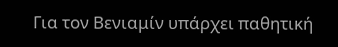Για τον Βενιαμίν υπάρχει παθητική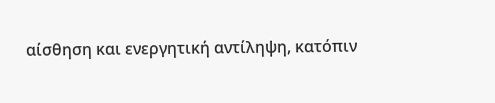αίσθηση και ενεργητική αντίληψη, κατόπιν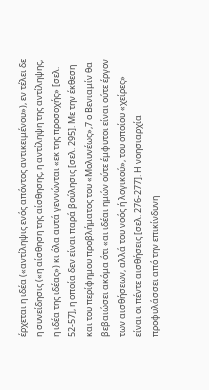έρχεται η ιδέα («αντίληψις ενός απόντος αντικειμένου»), εν τέλει δε η συνείδησις («η αίσθηση της αίσθησης, η αντίληψη της αντίληψης, η ιδέα της ιδέας») κι όλα αυτά γεννώνται «εκ της προσοχής» [σελ. 52-57], η οποία δεν είναι παρά βούλησις [σελ. 295]. Με την έκθεση και του περίφημου προβλήματος του «Μολυνέως»,7 ο Βενιαμίν θα βεβαιώσει ακόμα ότι «αι ιδέαι ημών ούτε έμφυτοι είναι ούτε έργον των αισθήσεων, αλλά του νοός ή λογικού», του οποίου «χείρες» είναι οι πέντε αισθήσεις [σελ. 276-277]. Η νοησιαρχία προφυλάσσει από την επικίνδυνη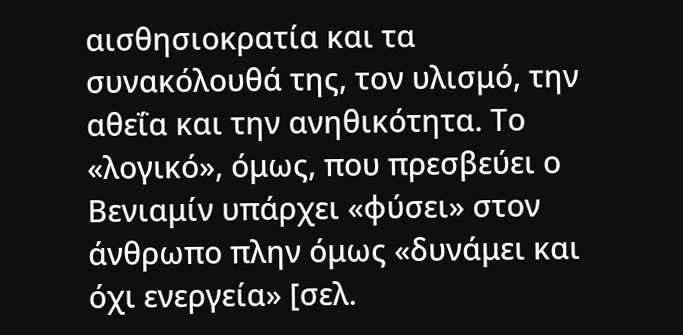αισθησιοκρατία και τα συνακόλουθά της, τον υλισμό, την αθεΐα και την ανηθικότητα. Το «λογικό», όμως, που πρεσβεύει ο Βενιαμίν υπάρχει «φύσει» στον άνθρωπο πλην όμως «δυνάμει και όχι ενεργεία» [σελ.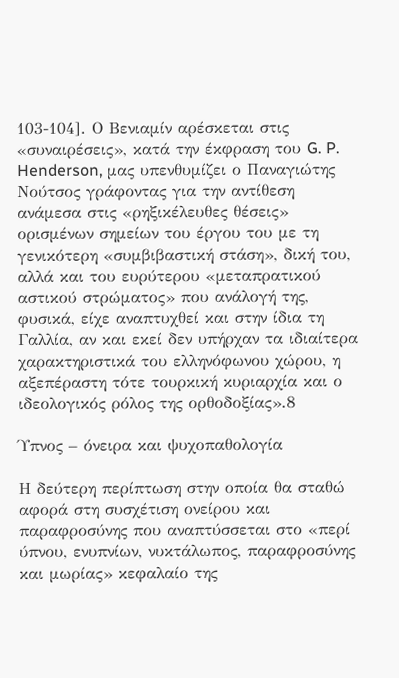103-104]. Ο Βενιαμίν αρέσκεται στις «συναιρέσεις», κατά την έκφραση του G. P. Henderson, μας υπενθυμίζει ο Παναγιώτης Νούτσος γράφοντας για την αντίθεση ανάμεσα στις «ρηξικέλευθες θέσεις» ορισμένων σημείων του έργου του με τη γενικότερη «συμβιβαστική στάση», δική του, αλλά και του ευρύτερου «μεταπρατικού αστικού στρώματος» που ανάλογή της, φυσικά, είχε αναπτυχθεί και στην ίδια τη Γαλλία, αν και εκεί δεν υπήρχαν τα ιδιαίτερα χαρακτηριστικά του ελληνόφωνου χώρου, η αξεπέραστη τότε τουρκική κυριαρχία και ο ιδεολογικός ρόλος της ορθοδοξίας».8

Ύπνος – όνειρα και ψυχοπαθολογία

Η δεύτερη περίπτωση στην οποία θα σταθώ αφορά στη συσχέτιση ονείρου και παραφροσύνης που αναπτύσσεται στο «περί ύπνου, ενυπνίων, νυκτάλωπος, παραφροσύνης και μωρίας» κεφαλαίο της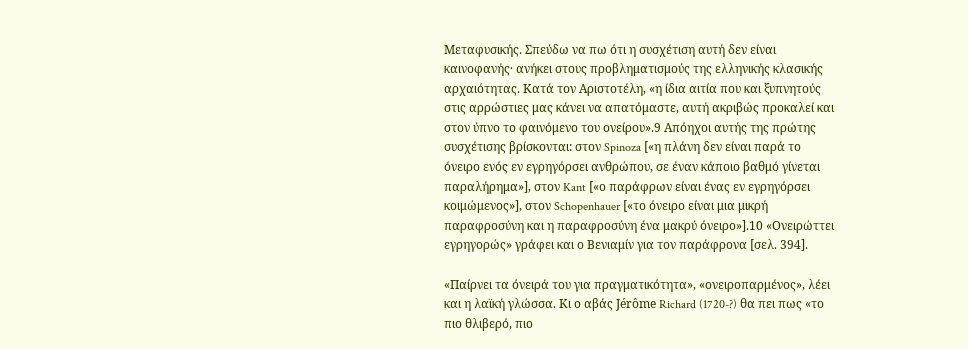Μεταφυσικής. Σπεύδω να πω ότι η συσχέτιση αυτή δεν είναι καινοφανής· ανήκει στους προβληματισμούς της ελληνικής κλασικής αρχαιότητας. Κατά τον Αριστοτέλη, «η ίδια αιτία που και ξυπνητούς στις αρρώστιες μας κάνει να απατόμαστε, αυτή ακριβώς προκαλεί και στον ύπνο το φαινόμενο του ονείρου».9 Απόηχοι αυτής της πρώτης συσχέτισης βρίσκονται: στον Spinoza [«η πλάνη δεν είναι παρά το όνειρο ενός εν εγρηγόρσει ανθρώπου, σε έναν κάποιο βαθμό γίνεται παραλήρημα»], στον Kant [«ο παράφρων είναι ένας εν εγρηγόρσει κοιμώμενος»], στον Schopenhauer [«το όνειρο είναι μια μικρή παραφροσύνη και η παραφροσύνη ένα μακρύ όνειρο»].10 «Ονειρώττει εγρηγορώς» γράφει και ο Βενιαμίν για τον παράφρονα [σελ. 394].

«Παίρνει τα όνειρά του για πραγματικότητα», «ονειροπαρμένος», λέει και η λαϊκή γλώσσα. Κι ο αβάς Jérôme Richard (1720-?) θα πει πως «το πιο θλιβερό, πιο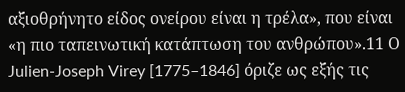αξιοθρήνητο είδος ονείρου είναι η τρέλα», που είναι «η πιο ταπεινωτική κατάπτωση του ανθρώπου».11 Ο Julien-Joseph Virey [1775–1846] όριζε ως εξής τις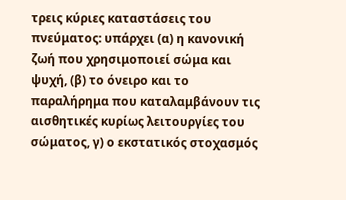τρεις κύριες καταστάσεις του πνεύματος: υπάρχει (α) η κανονική ζωή που χρησιμοποιεί σώμα και ψυχή, (β) το όνειρο και το παραλήρημα που καταλαμβάνουν τις αισθητικές κυρίως λειτουργίες του σώματος, γ) ο εκστατικός στοχασμός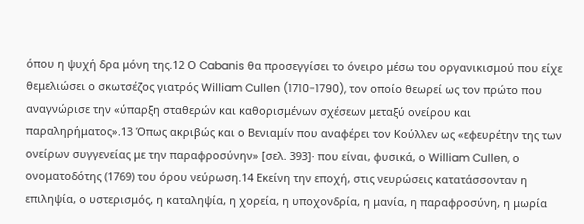όπου η ψυχή δρα μόνη της.12 Ο Cabanis θα προσεγγίσει το όνειρο μέσω του οργανικισμού που είχε θεμελιώσει ο σκωτσέζος γιατρός William Cullen (1710-1790), τον οποίο θεωρεί ως τον πρώτο που αναγνώρισε την «ύπαρξη σταθερών και καθορισμένων σχέσεων μεταξύ ονείρου και παραληρήματος».13 Όπως ακριβώς και ο Βενιαμίν που αναφέρει τον Κούλλεν ως «εφευρέτην της των ονείρων συγγενείας με την παραφροσύνην» [σελ. 393]· που είναι, φυσικά, ο William Cullen, ο ονοματοδότης (1769) του όρου νεύρωση.14 Εκείνη την εποχή, στις νευρώσεις κατατάσσονταν η επιληψία, ο υστερισμός, η καταληψία, η χορεία, η υποχονδρία, η μανία, η παραφροσύνη, η μωρία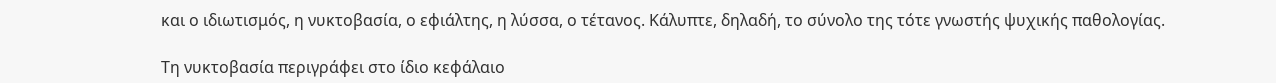και ο ιδιωτισμός, η νυκτοβασία, ο εφιάλτης, η λύσσα, ο τέτανος. Κάλυπτε, δηλαδή, το σύνολο της τότε γνωστής ψυχικής παθολογίας.

Τη νυκτοβασία περιγράφει στο ίδιο κεφάλαιο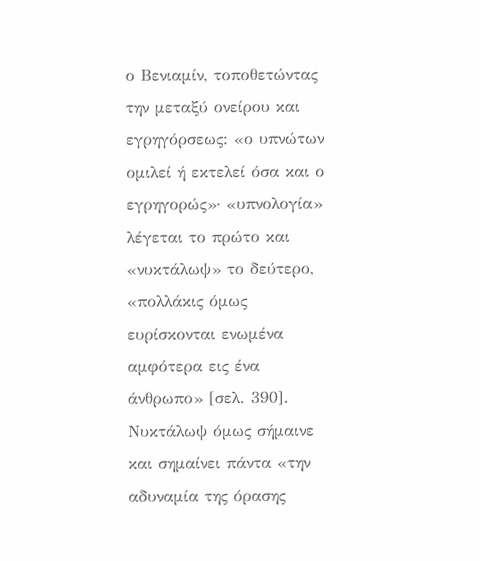ο Βενιαμίν, τοποθετώντας την μεταξύ ονείρου και εγρηγόρσεως: «ο υπνώτων ομιλεί ή εκτελεί όσα και ο εγρηγορώς»· «υπνολογία» λέγεται το πρώτο και «νυκτάλωψ» το δεύτερο, «πολλάκις όμως ευρίσκονται ενωμένα αμφότερα εις ένα άνθρωπο» [σελ. 390]. Νυκτάλωψ όμως σήμαινε και σημαίνει πάντα «την αδυναμία της όρασης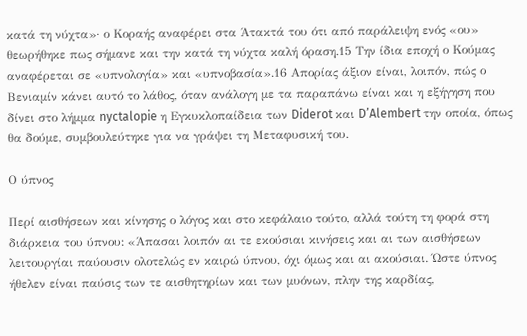κατά τη νύχτα»· ο Κοραής αναφέρει στα Άτακτά του ότι από παράλειψη ενός «ου» θεωρήθηκε πως σήμανε και την κατά τη νύχτα καλή όραση.15 Την ίδια εποχή ο Κούμας αναφέρεται σε «υπνολογία» και «υπνοβασία».16 Απορίας άξιον είναι, λοιπόν, πώς ο Βενιαμίν κάνει αυτό το λάθος, όταν ανάλογη με τα παραπάνω είναι και η εξήγηση που δίνει στο λήμμα nyctalopie η Εγκυκλοπαίδεια των Diderot και D’Alembert την οποία, όπως θα δούμε, συμβουλεύτηκε για να γράψει τη Μεταφυσική του.

Ο ύπνος

Περί αισθήσεων και κίνησης ο λόγος και στο κεφάλαιο τούτο, αλλά τούτη τη φορά στη διάρκεια του ύπνου: «Άπασαι λοιπόν αι τε εκούσιαι κινήσεις και αι των αισθήσεων λειτουργίαι παύουσιν ολοτελώς εν καιρώ ύπνου, όχι όμως και αι ακούσιαι. Ώστε ύπνος ήθελεν είναι παύσις των τε αισθητηρίων και των μυόνων, πλην της καρδίας,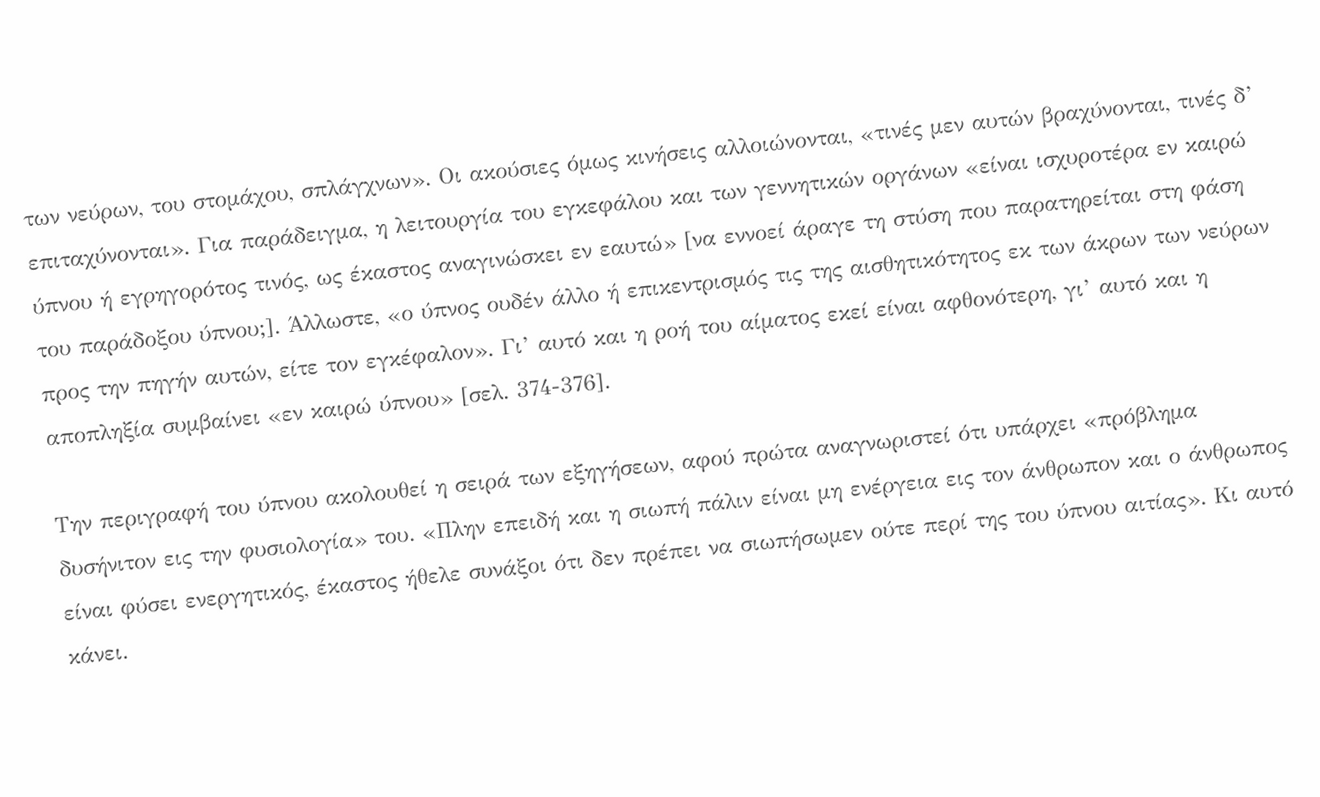των νεύρων, του στομάχου, σπλάγχνων». Οι ακούσιες όμως κινήσεις αλλοιώνονται, «τινές μεν αυτών βραχύνονται, τινές δ’ επιταχύνονται». Για παράδειγμα, η λειτουργία του εγκεφάλου και των γεννητικών οργάνων «είναι ισχυροτέρα εν καιρώ ύπνου ή εγρηγορότος τινός, ως έκαστος αναγινώσκει εν εαυτώ» [να εννοεί άραγε τη στύση που παρατηρείται στη φάση του παράδοξου ύπνου;]. Άλλωστε, «ο ύπνος ουδέν άλλο ή επικεντρισμός τις της αισθητικότητος εκ των άκρων των νεύρων προς την πηγήν αυτών, είτε τον εγκέφαλον». Γι’ αυτό και η ροή του αίματος εκεί είναι αφθονότερη, γι’ αυτό και η αποπληξία συμβαίνει «εν καιρώ ύπνου» [σελ. 374-376].

Την περιγραφή του ύπνου ακολουθεί η σειρά των εξηγήσεων, αφού πρώτα αναγνωριστεί ότι υπάρχει «πρόβλημα δυσήνιτον εις την φυσιολογία» του. «Πλην επειδή και η σιωπή πάλιν είναι μη ενέργεια εις τον άνθρωπον και ο άνθρωπος είναι φύσει ενεργητικός, έκαστος ήθελε συνάξοι ότι δεν πρέπει να σιωπήσωμεν ούτε περί της του ύπνου αιτίας». Κι αυτό κάνει.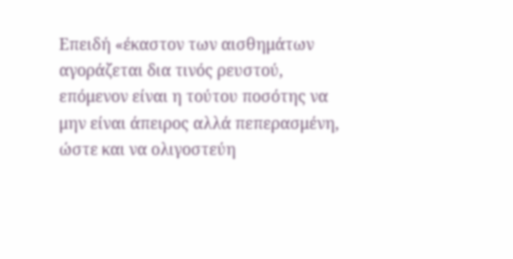Επειδή «έκαστον των αισθημάτων αγοράζεται δια τινός ρευστού, επόμενον είναι η τούτου ποσότης να μην είναι άπειρος αλλά πεπερασμένη, ώστε και να ολιγοστεύη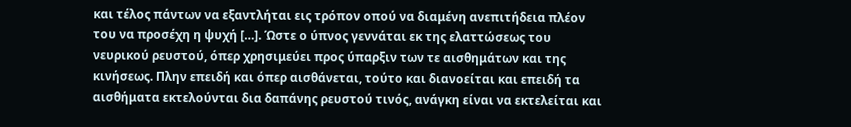και τέλος πάντων να εξαντλήται εις τρόπον οπού να διαμένη ανεπιτήδεια πλέον του να προσέχη η ψυχή […]. Ώστε ο ύπνος γεννάται εκ της ελαττώσεως του νευρικού ρευστού, όπερ χρησιμεύει προς ύπαρξιν των τε αισθημάτων και της κινήσεως. Πλην επειδή και όπερ αισθάνεται, τούτο και διανοείται και επειδή τα αισθήματα εκτελούνται δια δαπάνης ρευστού τινός, ανάγκη είναι να εκτελείται και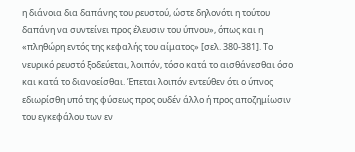η διάνοια δια δαπάνης του ρευστού, ώστε δηλονότι η τούτου δαπάνη να συντείνει προς έλευσιν του ύπνου», όπως και η «πληθώρη εντός της κεφαλής του αίματος» [σελ. 380-381]. Το νευρικό ρευστό ξοδεύεται, λοιπόν, τόσο κατά το αισθάνεσθαι όσο και κατά το διανοείσθαι. Έπεται λοιπόν εντεύθεν ότι ο ύπνος εδιωρίσθη υπό της φύσεως προς ουδέν άλλο ή προς αποζημίωσιν του εγκεφάλου των εν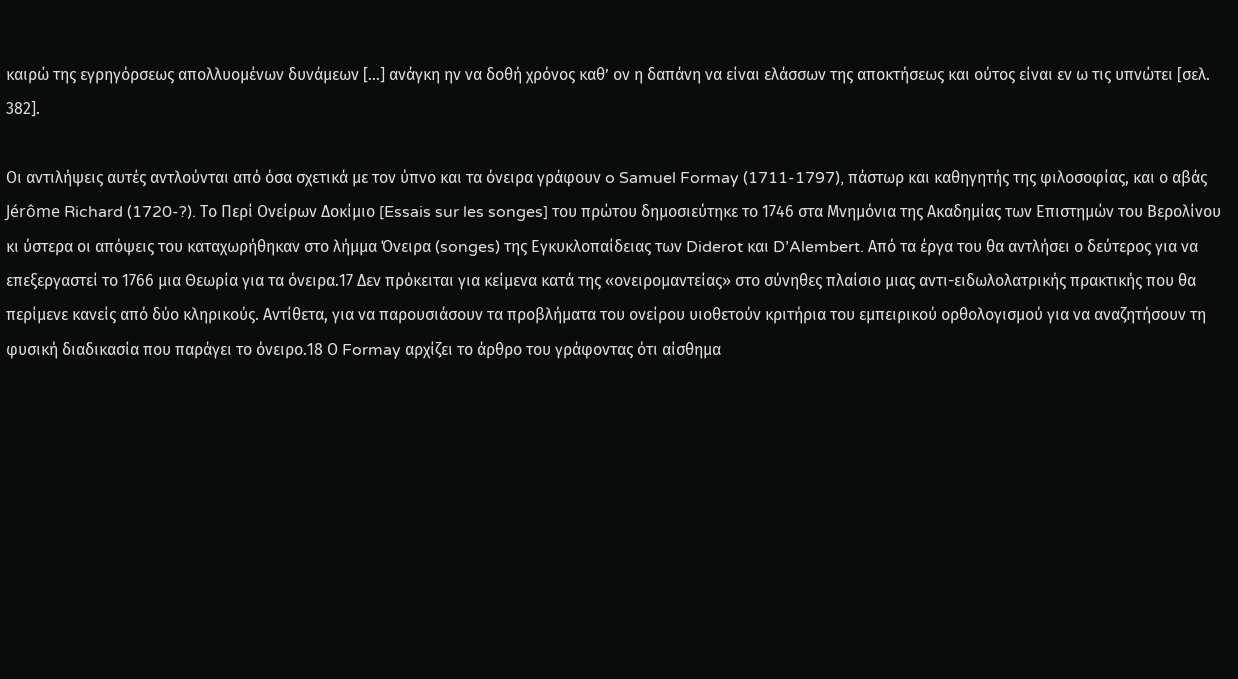καιρώ της εγρηγόρσεως απολλυομένων δυνάμεων […] ανάγκη ην να δοθή χρόνος καθ’ ον η δαπάνη να είναι ελάσσων της αποκτήσεως και ούτος είναι εν ω τις υπνώτει [σελ. 382].

Οι αντιλήψεις αυτές αντλούνται από όσα σχετικά με τον ύπνο και τα όνειρα γράφουν o Samuel Formay (1711-1797), πάστωρ και καθηγητής της φιλοσοφίας, και ο αβάς Jérôme Richard (1720-?). Το Περί Ονείρων Δοκίμιο [Essais sur les songes] του πρώτου δημοσιεύτηκε το 1746 στα Μνημόνια της Ακαδημίας των Επιστημών του Βερολίνου κι ύστερα οι απόψεις του καταχωρήθηκαν στο λήμμα Όνειρα (songes) της Εγκυκλοπαίδειας των Diderot και D’Alembert. Από τα έργα του θα αντλήσει ο δεύτερος για να επεξεργαστεί το 1766 μια Θεωρία για τα όνειρα.17 Δεν πρόκειται για κείμενα κατά της «ονειρομαντείας» στο σύνηθες πλαίσιο μιας αντι-ειδωλολατρικής πρακτικής που θα περίμενε κανείς από δύο κληρικούς. Αντίθετα, για να παρουσιάσουν τα προβλήματα του ονείρου υιοθετούν κριτήρια του εμπειρικού ορθολογισμού για να αναζητήσουν τη φυσική διαδικασία που παράγει το όνειρο.18 Ο Formay αρχίζει το άρθρο του γράφοντας ότι αίσθημα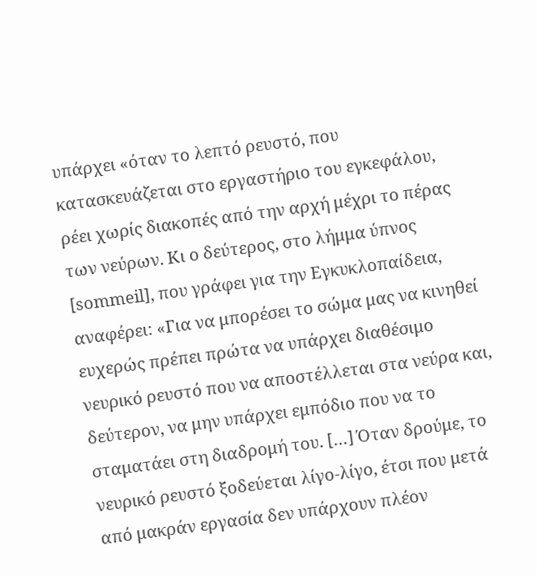υπάρχει «όταν το λεπτό ρευστό, που κατασκευάζεται στο εργαστήριο του εγκεφάλου, ρέει χωρίς διακοπές από την αρχή μέχρι το πέρας των νεύρων. Κι ο δεύτερος, στο λήμμα ύπνος [sommeil], που γράφει για την Εγκυκλοπαίδεια, αναφέρει: «Για να μπορέσει το σώμα μας να κινηθεί ευχερώς πρέπει πρώτα να υπάρχει διαθέσιμο νευρικό ρευστό που να αποστέλλεται στα νεύρα και, δεύτερον, να μην υπάρχει εμπόδιο που να το σταματάει στη διαδρομή του. […] Όταν δρούμε, το νευρικό ρευστό ξοδεύεται λίγο-λίγο, έτσι που μετά από μακράν εργασία δεν υπάρχουν πλέον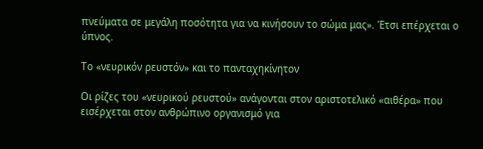πνεύματα σε μεγάλη ποσότητα για να κινήσουν το σώμα μας». Έτσι επέρχεται ο ύπνος.

Το «νευρικόν ρευστόν» και το πανταχηκίνητον

Οι ρίζες του «νευρικού ρευστού» ανάγονται στον αριστοτελικό «αιθέρα» που εισέρχεται στον ανθρώπινο οργανισμό για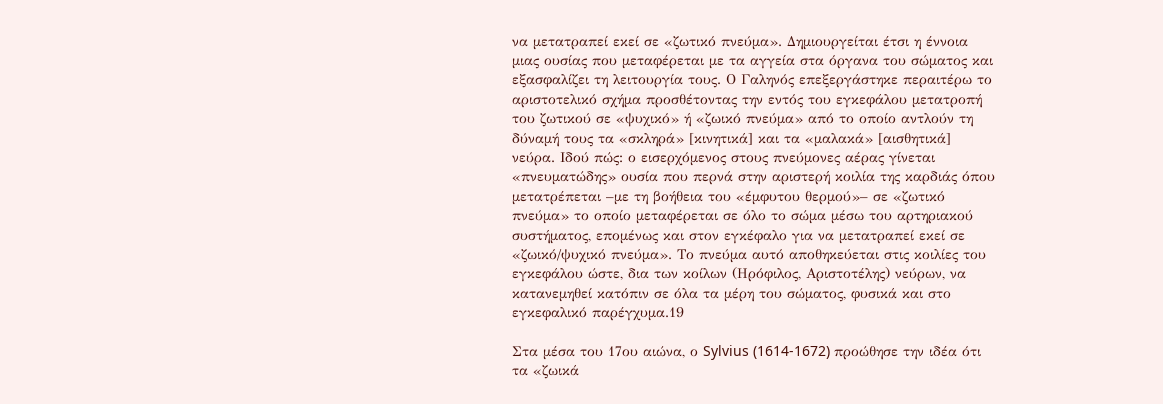να μετατραπεί εκεί σε «ζωτικό πνεύμα». Δημιουργείται έτσι η έννοια μιας ουσίας που μεταφέρεται με τα αγγεία στα όργανα του σώματος και εξασφαλίζει τη λειτουργία τους. Ο Γαληνός επεξεργάστηκε περαιτέρω το αριστοτελικό σχήμα προσθέτοντας την εντός του εγκεφάλου μετατροπή του ζωτικού σε «ψυχικό» ή «ζωικό πνεύμα» από το οποίο αντλούν τη δύναμή τους τα «σκληρά» [κινητικά] και τα «μαλακά» [αισθητικά] νεύρα. Ιδού πώς: ο εισερχόμενος στους πνεύμονες αέρας γίνεται «πνευματώδης» ουσία που περνά στην αριστερή κοιλία της καρδιάς όπου μετατρέπεται –με τη βοήθεια του «έμφυτου θερμού»– σε «ζωτικό πνεύμα» το οποίο μεταφέρεται σε όλο το σώμα μέσω του αρτηριακού συστήματος, επομένως και στον εγκέφαλο για να μετατραπεί εκεί σε «ζωικό/ψυχικό πνεύμα». Το πνεύμα αυτό αποθηκεύεται στις κοιλίες του εγκεφάλου ώστε, δια των κοίλων (Ηρόφιλος, Αριστοτέλης) νεύρων, να κατανεμηθεί κατόπιν σε όλα τα μέρη του σώματος, φυσικά και στο εγκεφαλικό παρέγχυμα.19

Στα μέσα του 17ου αιώνα, ο Sylvius (1614-1672) προώθησε την ιδέα ότι τα «ζωικά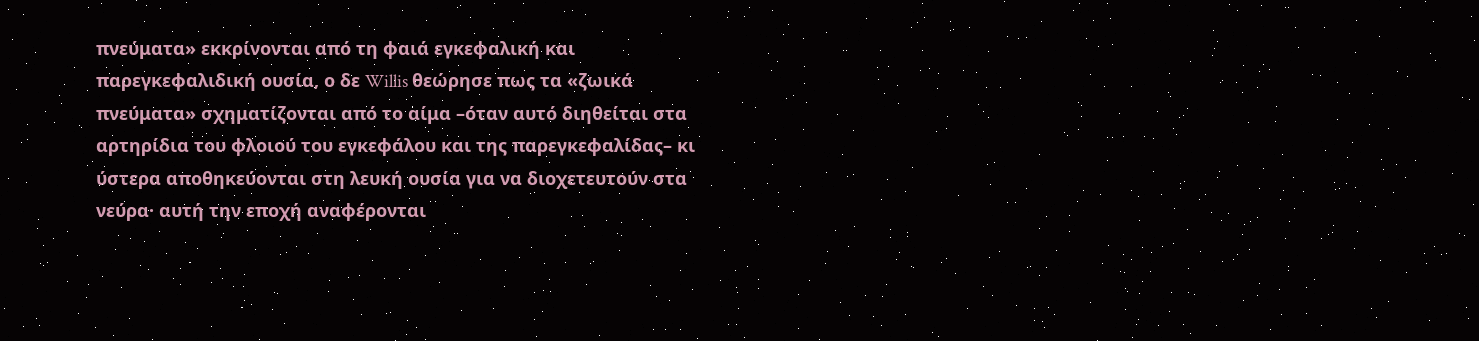πνεύματα» εκκρίνονται από τη φαιά εγκεφαλική και παρεγκεφαλιδική ουσία, ο δε Willis θεώρησε πως τα «ζωικά πνεύματα» σχηματίζονται από το αίμα –όταν αυτό διηθείται στα αρτηρίδια του φλοιού του εγκεφάλου και της παρεγκεφαλίδας– κι ύστερα αποθηκεύονται στη λευκή ουσία για να διοχετευτούν στα νεύρα· αυτή την εποχή αναφέρονται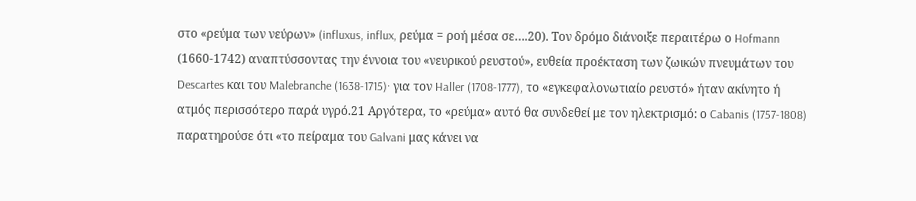στο «ρεύμα των νεύρων» (influxus, influx, ρεύμα = ροή μέσα σε….20). Τον δρόμο διάνοιξε περαιτέρω ο Hofmann (1660-1742) αναπτύσσοντας την έννοια του «νευρικού ρευστού», ευθεία προέκταση των ζωικών πνευμάτων του Descartes και του Malebranche (1638-1715)· για τον Haller (1708-1777), το «εγκεφαλονωτιαίο ρευστό» ήταν ακίνητο ή ατμός περισσότερο παρά υγρό.21 Αργότερα, το «ρεύμα» αυτό θα συνδεθεί με τον ηλεκτρισμό: ο Cabanis (1757-1808) παρατηρούσε ότι «το πείραμα του Galvani μας κάνει να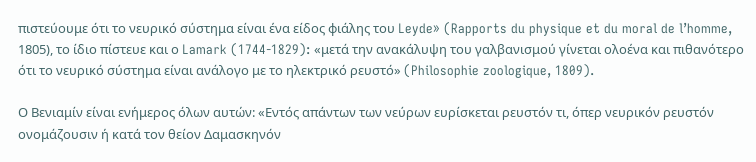πιστεύουμε ότι το νευρικό σύστημα είναι ένα είδος φιάλης του Leyde» (Rapports du physique et du moral de l’homme, 1805), το ίδιο πίστευε και ο Lamark (1744-1829): «μετά την ανακάλυψη του γαλβανισμού γίνεται ολοένα και πιθανότερο ότι το νευρικό σύστημα είναι ανάλογο με το ηλεκτρικό ρευστό» (Philosophie zoologique, 1809).

Ο Βενιαμίν είναι ενήμερος όλων αυτών: «Εντός απάντων των νεύρων ευρίσκεται ρευστόν τι, όπερ νευρικόν ρευστόν ονομάζουσιν ή κατά τον θείον Δαμασκηνόν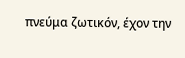πνεύμα ζωτικόν, έχον την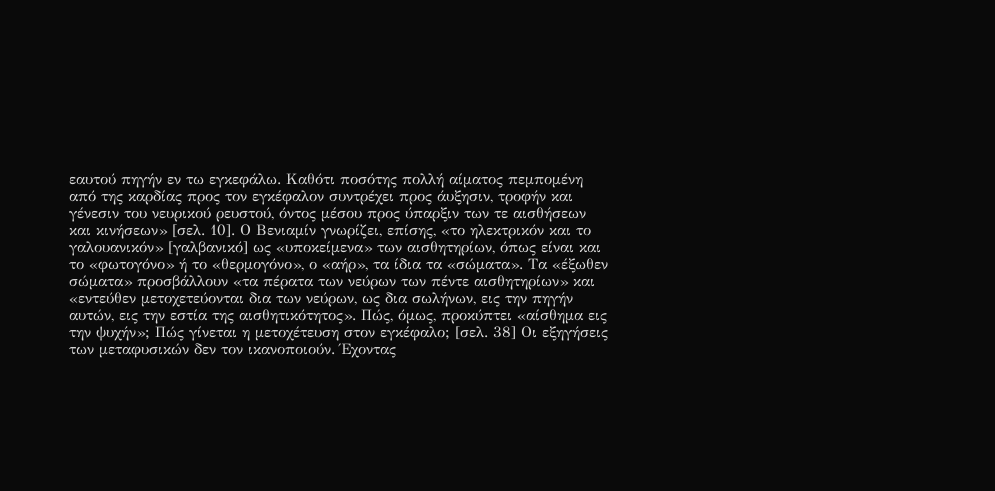εαυτού πηγήν εν τω εγκεφάλω. Καθότι ποσότης πολλή αίματος πεμπομένη από της καρδίας προς τον εγκέφαλον συντρέχει προς άυξησιν, τροφήν και γένεσιν του νευρικού ρευστού, όντος μέσου προς ύπαρξιν των τε αισθήσεων και κινήσεων» [σελ. 10]. Ο Βενιαμίν γνωρίζει, επίσης, «το ηλεκτρικόν και το γαλουανικόν» [γαλβανικό] ως «υποκείμενα» των αισθητηρίων, όπως είναι και το «φωτογόνο» ή το «θερμογόνο», ο «αήρ», τα ίδια τα «σώματα». Τα «έξωθεν σώματα» προσβάλλουν «τα πέρατα των νεύρων των πέντε αισθητηρίων» και «εντεύθεν μετοχετεύονται δια των νεύρων, ως δια σωλήνων, εις την πηγήν αυτών, εις την εστία της αισθητικότητος». Πώς, όμως, προκύπτει «αίσθημα εις την ψυχήν»; Πώς γίνεται η μετοχέτευση στον εγκέφαλο; [σελ. 38] Οι εξηγήσεις των μεταφυσικών δεν τον ικανοποιούν. Έχοντας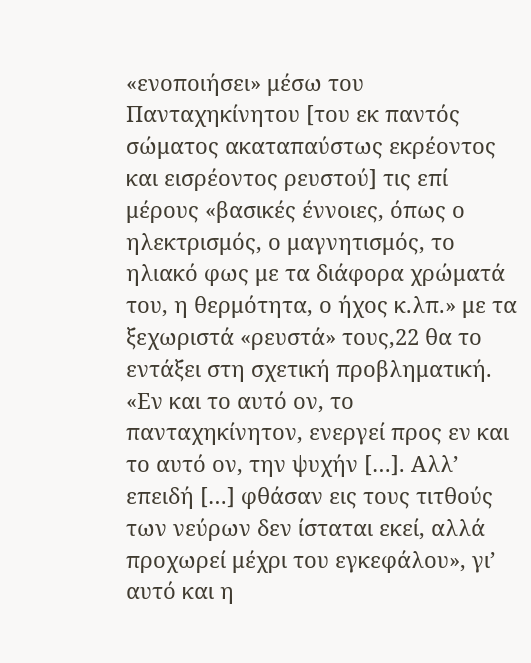«ενοποιήσει» μέσω του Πανταχηκίνητου [του εκ παντός σώματος ακαταπαύστως εκρέοντος και εισρέοντος ρευστού] τις επί μέρους «βασικές έννοιες, όπως ο ηλεκτρισμός, ο μαγνητισμός, το ηλιακό φως με τα διάφορα χρώματά του, η θερμότητα, ο ήχος κ.λπ.» με τα ξεχωριστά «ρευστά» τους,22 θα το εντάξει στη σχετική προβληματική. «Εν και το αυτό ον, το πανταχηκίνητον, ενεργεί προς εν και το αυτό ον, την ψυχήν […]. Αλλ’ επειδή […] φθάσαν εις τους τιτθούς των νεύρων δεν ίσταται εκεί, αλλά προχωρεί μέχρι του εγκεφάλου», γι’ αυτό και η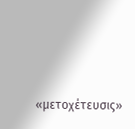«μετοχέτευσις»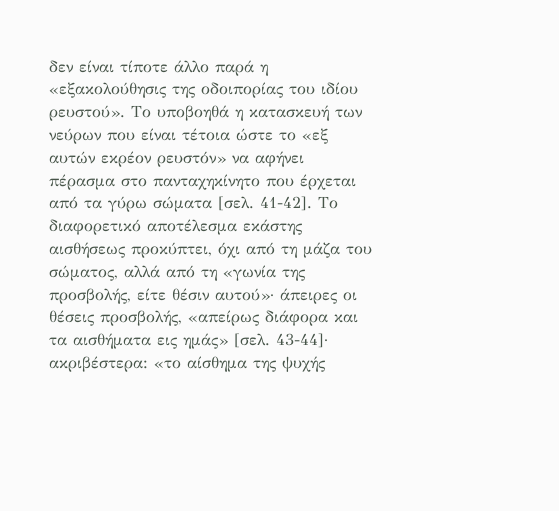δεν είναι τίποτε άλλο παρά η «εξακολούθησις της οδοιπορίας του ιδίου ρευστού». Το υποβοηθά η κατασκευή των νεύρων που είναι τέτοια ώστε το «εξ αυτών εκρέον ρευστόν» να αφήνει πέρασμα στο πανταχηκίνητο που έρχεται από τα γύρω σώματα [σελ. 41-42]. Το διαφορετικό αποτέλεσμα εκάστης αισθήσεως προκύπτει, όχι από τη μάζα του σώματος, αλλά από τη «γωνία της προσβολής, είτε θέσιν αυτού»· άπειρες οι θέσεις προσβολής, «απείρως διάφορα και τα αισθήματα εις ημάς» [σελ. 43-44]· ακριβέστερα: «το αίσθημα της ψυχής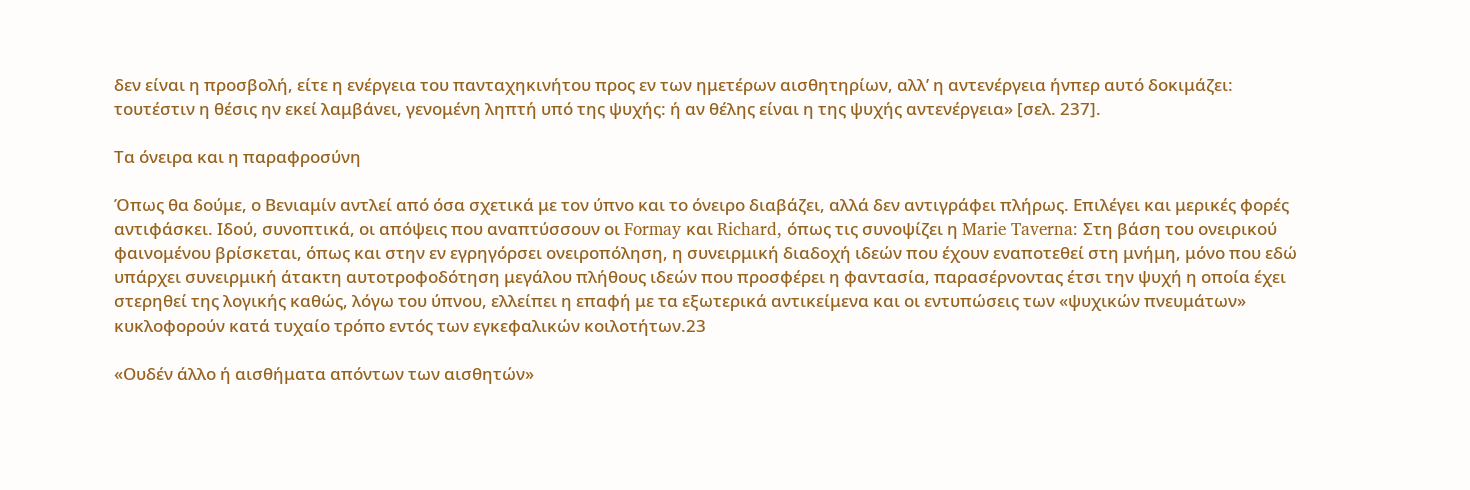δεν είναι η προσβολή, είτε η ενέργεια του πανταχηκινήτου προς εν των ημετέρων αισθητηρίων, αλλ’ η αντενέργεια ήνπερ αυτό δοκιμάζει: τουτέστιν η θέσις ην εκεί λαμβάνει, γενομένη ληπτή υπό της ψυχής: ή αν θέλης είναι η της ψυχής αντενέργεια» [σελ. 237].

Τα όνειρα και η παραφροσύνη

Όπως θα δούμε, ο Βενιαμίν αντλεί από όσα σχετικά με τον ύπνο και το όνειρο διαβάζει, αλλά δεν αντιγράφει πλήρως. Επιλέγει και μερικές φορές αντιφάσκει. Ιδού, συνοπτικά, οι απόψεις που αναπτύσσουν οι Formay και Richard, όπως τις συνοψίζει η Marie Taverna: Στη βάση του ονειρικού φαινομένου βρίσκεται, όπως και στην εν εγρηγόρσει ονειροπόληση, η συνειρμική διαδοχή ιδεών που έχουν εναποτεθεί στη μνήμη, μόνο που εδώ υπάρχει συνειρμική άτακτη αυτοτροφοδότηση μεγάλου πλήθους ιδεών που προσφέρει η φαντασία, παρασέρνοντας έτσι την ψυχή η οποία έχει στερηθεί της λογικής καθώς, λόγω του ύπνου, ελλείπει η επαφή με τα εξωτερικά αντικείμενα και οι εντυπώσεις των «ψυχικών πνευμάτων» κυκλοφορούν κατά τυχαίο τρόπο εντός των εγκεφαλικών κοιλοτήτων.23

«Ουδέν άλλο ή αισθήματα απόντων των αισθητών»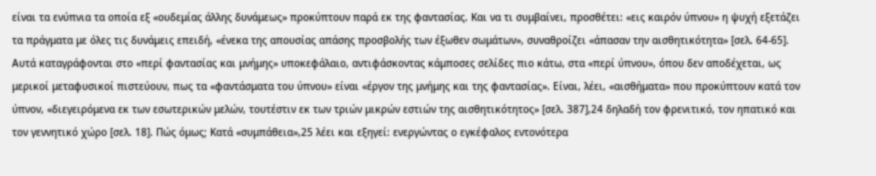είναι τα ενύπνια τα οποία εξ «ουδεμίας άλλης δυνάμεως» προκύπτουν παρά εκ της φαντασίας. Και να τι συμβαίνει, προσθέτει: «εις καιρόν ύπνου» η ψυχή εξετάζει τα πράγματα με όλες τις δυνάμεις επειδή, «ένεκα της απουσίας απάσης προσβολής των έξωθεν σωμάτων», συναθροίζει «άπασαν την αισθητικότητα» [σελ. 64-65]. Αυτά καταγράφονται στο «περί φαντασίας και μνήμης» υποκεφάλαιο, αντιφάσκοντας κάμποσες σελίδες πιο κάτω, στα «περί ύπνου», όπου δεν αποδέχεται, ως μερικοί μεταφυσικοί πιστεύουν, πως τα «φαντάσματα του ύπνου» είναι «έργον της μνήμης και της φαντασίας». Είναι, λέει, «αισθήματα» που προκύπτουν κατά τον ύπνον, «διεγειρόμενα εκ των εσωτερικών μελών, τουτέστιν εκ των τριών μικρών εστιών της αισθητικότητος» [σελ. 387],24 δηλαδή τον φρενιτικό, τον ηπατικό και τον γεννητικό χώρο [σελ. 18]. Πώς όμως; Κατά «συμπάθεια»,25 λέει και εξηγεί: ενεργώντας ο εγκέφαλος εντονότερα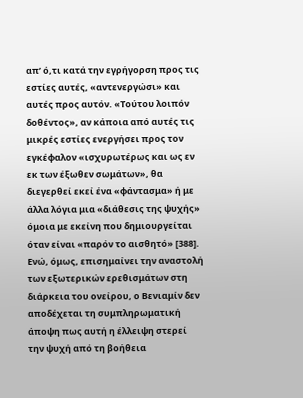απ’ ό,τι κατά την εγρήγορση προς τις εστίες αυτές, «αντενεργώσι» και αυτές προς αυτόν. «Τούτου λοιπόν δοθέντος», αν κάποια από αυτές τις μικρές εστίες ενεργήσει προς τον εγκέφαλον «ισχυρωτέρως και ως εν εκ των έξωθεν σωμάτων», θα διεγερθεί εκεί ένα «φάντασμα» ή με άλλα λόγια μια «διάθεσις της ψυχής» όμοια με εκείνη που δημιουργείται όταν είναι «παρόν το αισθητό» [388]. Ενώ, όμως, επισημαίνει την αναστολή των εξωτερικών ερεθισμάτων στη διάρκεια του ονείρου, ο Βενιαμίν δεν αποδέχεται τη συμπληρωματική άποψη πως αυτή η έλλειψη στερεί την ψυχή από τη βοήθεια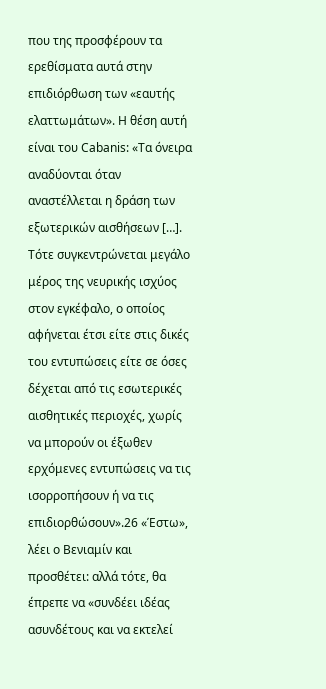που της προσφέρουν τα ερεθίσματα αυτά στην επιδιόρθωση των «εαυτής ελαττωμάτων». Η θέση αυτή είναι του Cabanis: «Τα όνειρα αναδύονται όταν αναστέλλεται η δράση των εξωτερικών αισθήσεων […]. Τότε συγκεντρώνεται μεγάλο μέρος της νευρικής ισχύος στον εγκέφαλο, ο οποίος αφήνεται έτσι είτε στις δικές του εντυπώσεις είτε σε όσες δέχεται από τις εσωτερικές αισθητικές περιοχές, χωρίς να μπορούν οι έξωθεν ερχόμενες εντυπώσεις να τις ισορροπήσουν ή να τις επιδιορθώσουν».26 «Έστω», λέει ο Βενιαμίν και προσθέτει: αλλά τότε, θα έπρεπε να «συνδέει ιδέας ασυνδέτους και να εκτελεί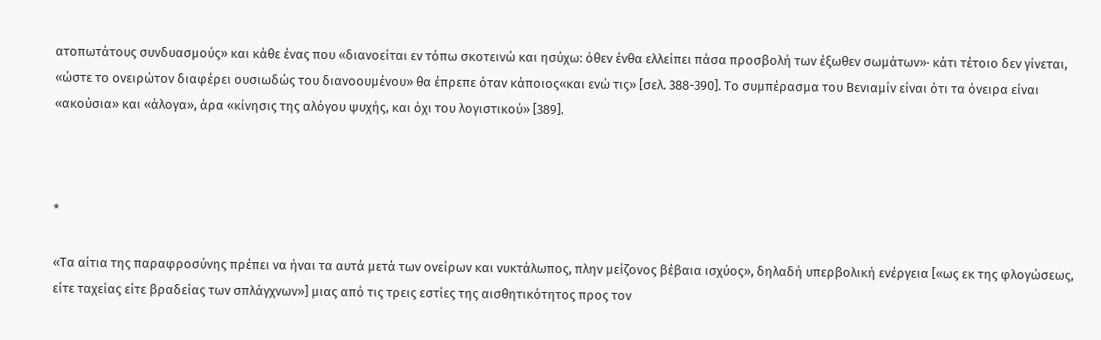ατοπωτάτους συνδυασμούς» και κάθε ένας που «διανοείται εν τόπω σκοτεινώ και ησύχω: όθεν ένθα ελλείπει πάσα προσβολή των έξωθεν σωμάτων»· κάτι τέτοιο δεν γίνεται, «ώστε το ονειρώτον διαφέρει ουσιωδώς του διανοουμένου» θα έπρεπε όταν κάποιος«και ενώ τις» [σελ. 388-390]. Το συμπέρασμα του Βενιαμίν είναι ότι τα όνειρα είναι «ακούσια» και «άλογα», άρα «κίνησις της αλόγου ψυχής, και όχι του λογιστικού» [389].



*

«Τα αίτια της παραφροσύνης πρέπει να ήναι τα αυτά μετά των ονείρων και νυκτάλωπος, πλην μείζονος βέβαια ισχύος», δηλαδή υπερβολική ενέργεια [«ως εκ της φλογώσεως, είτε ταχείας είτε βραδείας των σπλάγχνων»] μιας από τις τρεις εστίες της αισθητικότητος προς τον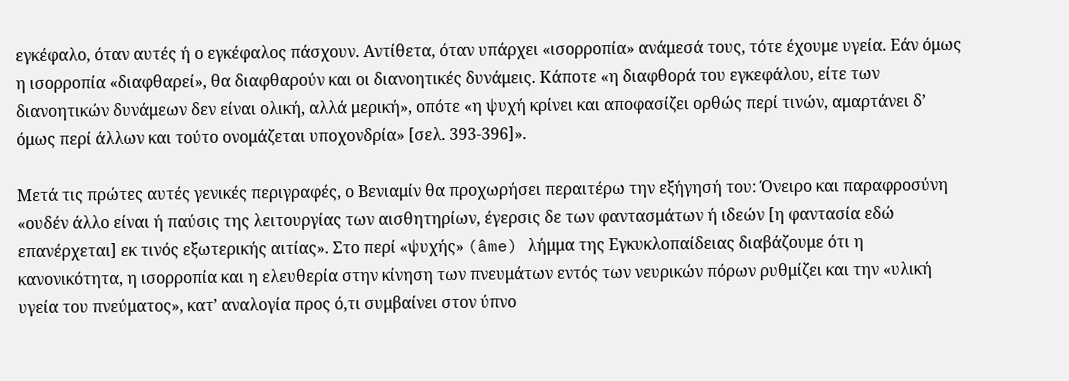εγκέφαλο, όταν αυτές ή ο εγκέφαλος πάσχουν. Αντίθετα, όταν υπάρχει «ισορροπία» ανάμεσά τους, τότε έχουμε υγεία. Εάν όμως η ισορροπία «διαφθαρεί», θα διαφθαρούν και οι διανοητικές δυνάμεις. Κάποτε «η διαφθορά του εγκεφάλου, είτε των διανοητικών δυνάμεων δεν είναι ολική, αλλά μερική», οπότε «η ψυχή κρίνει και αποφασίζει ορθώς περί τινών, αμαρτάνει δ’ όμως περί άλλων και τούτο ονομάζεται υποχονδρία» [σελ. 393-396]».

Μετά τις πρώτες αυτές γενικές περιγραφές, ο Βενιαμίν θα προχωρήσει περαιτέρω την εξήγησή του: Όνειρο και παραφροσύνη «ουδέν άλλο είναι ή παύσις της λειτουργίας των αισθητηρίων, έγερσις δε των φαντασμάτων ή ιδεών [η φαντασία εδώ επανέρχεται] εκ τινός εξωτερικής αιτίας». Στο περί «ψυχής» (âme) λήμμα της Εγκυκλοπαίδειας διαβάζουμε ότι η κανονικότητα, η ισορροπία και η ελευθερία στην κίνηση των πνευμάτων εντός των νευρικών πόρων ρυθμίζει και την «υλική υγεία του πνεύματος», κατ’ αναλογία προς ό,τι συμβαίνει στον ύπνο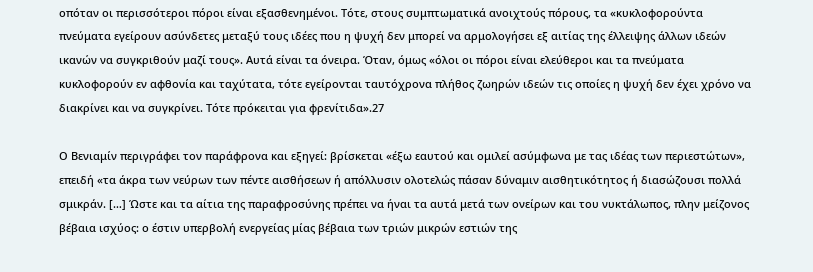οπόταν οι περισσότεροι πόροι είναι εξασθενημένοι. Τότε, στους συμπτωματικά ανοιχτούς πόρους, τα «κυκλοφορούντα πνεύματα εγείρουν ασύνδετες μεταξύ τους ιδέες που η ψυχή δεν μπορεί να αρμολογήσει εξ αιτίας της έλλειψης άλλων ιδεών ικανών να συγκριθούν μαζί τους». Αυτά είναι τα όνειρα. Όταν, όμως «όλοι οι πόροι είναι ελεύθεροι και τα πνεύματα κυκλοφορούν εν αφθονία και ταχύτατα, τότε εγείρονται ταυτόχρονα πλήθος ζωηρών ιδεών τις οποίες η ψυχή δεν έχει χρόνο να διακρίνει και να συγκρίνει. Τότε πρόκειται για φρενίτιδα».27

Ο Βενιαμίν περιγράφει τον παράφρονα και εξηγεί: βρίσκεται «έξω εαυτού και ομιλεί ασύμφωνα με τας ιδέας των περιεστώτων», επειδή «τα άκρα των νεύρων των πέντε αισθήσεων ή απόλλυσιν ολοτελώς πάσαν δύναμιν αισθητικότητος ή διασώζουσι πολλά σμικράν. […] Ώστε και τα αίτια της παραφροσύνης πρέπει να ήναι τα αυτά μετά των ονείρων και του νυκτάλωπος, πλην μείζονος βέβαια ισχύος: ο έστιν υπερβολή ενεργείας μίας βέβαια των τριών μικρών εστιών της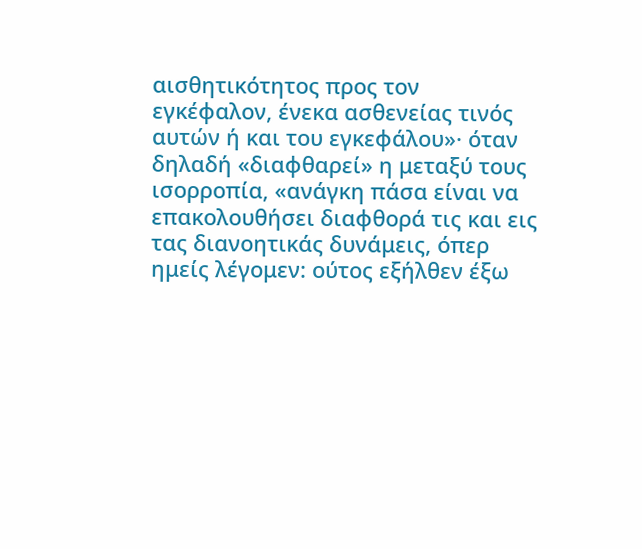αισθητικότητος προς τον εγκέφαλον, ένεκα ασθενείας τινός αυτών ή και του εγκεφάλου»· όταν δηλαδή «διαφθαρεί» η μεταξύ τους ισορροπία, «ανάγκη πάσα είναι να επακολουθήσει διαφθορά τις και εις τας διανοητικάς δυνάμεις, όπερ ημείς λέγομεν: ούτος εξήλθεν έξω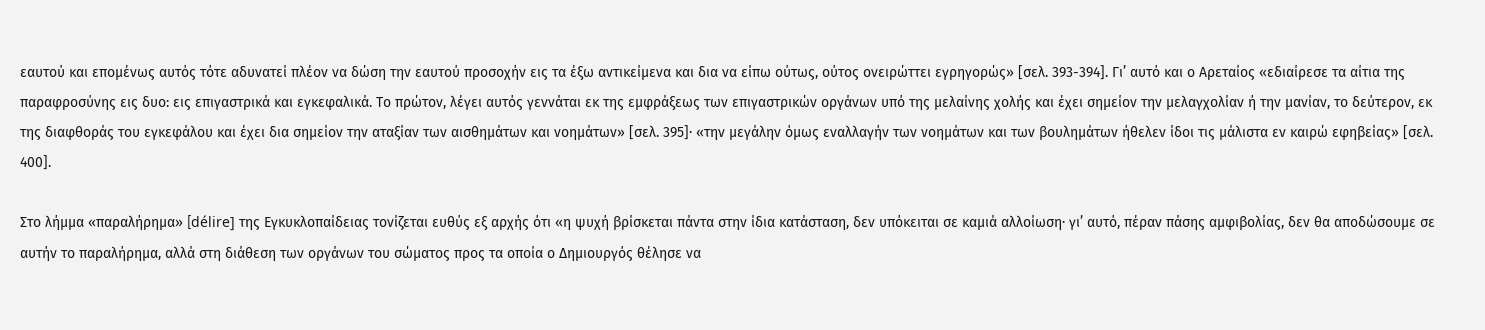εαυτού και επομένως αυτός τότε αδυνατεί πλέον να δώση την εαυτού προσοχήν εις τα έξω αντικείμενα και δια να είπω ούτως, ούτος ονειρώττει εγρηγορώς» [σελ. 393-394]. Γι’ αυτό και ο Αρεταίος «εδιαίρεσε τα αίτια της παραφροσύνης εις δυο: εις επιγαστρικά και εγκεφαλικά. Το πρώτον, λέγει αυτός γεννάται εκ της εμφράξεως των επιγαστρικών οργάνων υπό της μελαίνης χολής και έχει σημείον την μελαγχολίαν ή την μανίαν, το δεύτερον, εκ της διαφθοράς του εγκεφάλου και έχει δια σημείον την αταξίαν των αισθημάτων και νοημάτων» [σελ. 395]· «την μεγάλην όμως εναλλαγήν των νοημάτων και των βουλημάτων ήθελεν ίδοι τις μάλιστα εν καιρώ εφηβείας» [σελ. 400].

Στο λήμμα «παραλήρημα» [délire] της Εγκυκλοπαίδειας τονίζεται ευθύς εξ αρχής ότι «η ψυχή βρίσκεται πάντα στην ίδια κατάσταση, δεν υπόκειται σε καμιά αλλοίωση· γι’ αυτό, πέραν πάσης αμφιβολίας, δεν θα αποδώσουμε σε αυτήν το παραλήρημα, αλλά στη διάθεση των οργάνων του σώματος προς τα οποία ο Δημιουργός θέλησε να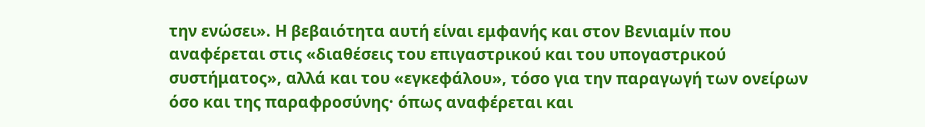την ενώσει». Η βεβαιότητα αυτή είναι εμφανής και στον Βενιαμίν που αναφέρεται στις «διαθέσεις του επιγαστρικού και του υπογαστρικού συστήματος», αλλά και του «εγκεφάλου», τόσο για την παραγωγή των ονείρων όσο και της παραφροσύνης· όπως αναφέρεται και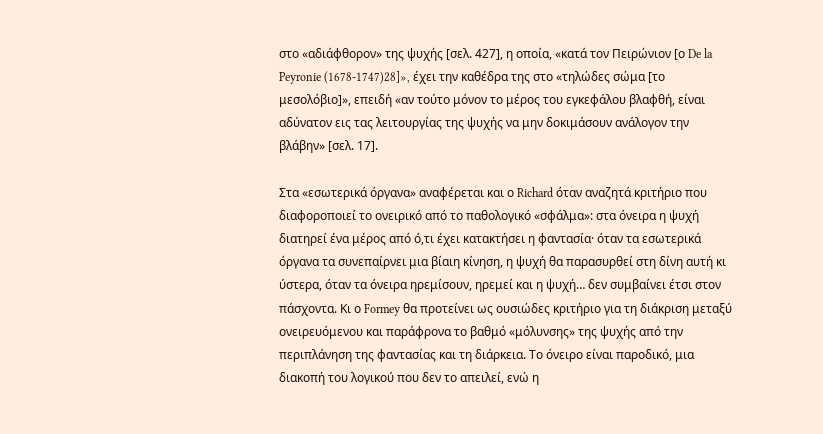στο «αδιάφθορον» της ψυχής [σελ. 427], η οποία, «κατά τον Πειρώνιον [ο De la Peyronie (1678-1747)28]», έχει την καθέδρα της στο «τηλώδες σώμα [το μεσολόβιο]», επειδή «αν τούτο μόνον το μέρος του εγκεφάλου βλαφθή, είναι αδύνατον εις τας λειτουργίας της ψυχής να μην δοκιμάσουν ανάλογον την βλάβην» [σελ. 17].

Στα «εσωτερικά όργανα» αναφέρεται και ο Richard όταν αναζητά κριτήριο που διαφοροποιεί το ονειρικό από το παθολογικό «σφάλμα»: στα όνειρα η ψυχή διατηρεί ένα μέρος από ό,τι έχει κατακτήσει η φαντασία· όταν τα εσωτερικά όργανα τα συνεπαίρνει μια βίαιη κίνηση, η ψυχή θα παρασυρθεί στη δίνη αυτή κι ύστερα, όταν τα όνειρα ηρεμίσουν, ηρεμεί και η ψυχή… δεν συμβαίνει έτσι στον πάσχοντα. Κι ο Formey θα προτείνει ως ουσιώδες κριτήριο για τη διάκριση μεταξύ ονειρευόμενου και παράφρονα το βαθμό «μόλυνσης» της ψυχής από την περιπλάνηση της φαντασίας και τη διάρκεια. Το όνειρο είναι παροδικό, μια διακοπή του λογικού που δεν το απειλεί, ενώ η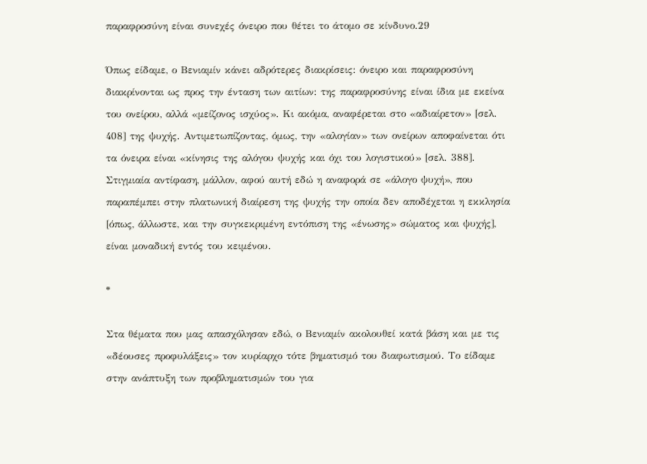παραφροσύνη είναι συνεχές όνειρο που θέτει το άτομο σε κίνδυνο.29

Όπως είδαμε, ο Βενιαμίν κάνει αδρότερες διακρίσεις: όνειρο και παραφροσύνη διακρίνονται ως προς την ένταση των αιτίων: της παραφροσύνης είναι ίδια με εκείνα του ονείρου, αλλά «μείζονος ισχύος». Κι ακόμα, αναφέρεται στο «αδιαίρετον» [σελ. 408] της ψυχής. Αντιμετωπίζοντας, όμως, την «αλογίαν» των ονείρων αποφαίνεται ότι τα όνειρα είναι «κίνησις της αλόγου ψυχής και όχι του λογιστικού» [σελ. 388]. Στιγμιαία αντίφαση, μάλλον, αφού αυτή εδώ η αναφορά σε «άλογο ψυχή», που παραπέμπει στην πλατωνική διαίρεση της ψυχής την οποία δεν αποδέχεται η εκκλησία [όπως, άλλωστε, και την συγκεκριμένη εντόπιση της «ένωσης» σώματος και ψυχής], είναι μοναδική εντός του κειμένου.

*

Στα θέματα που μας απασχόλησαν εδώ, ο Βενιαμίν ακολουθεί κατά βάση και με τις «δέουσες προφυλάξεις» τον κυρίαρχο τότε βηματισμό του διαφωτισμού. Το είδαμε στην ανάπτυξη των προβληματισμών του για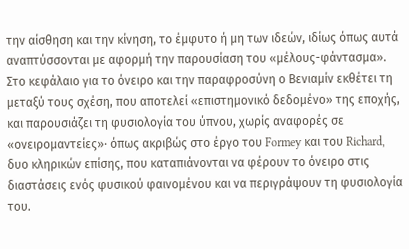την αίσθηση και την κίνηση, το έμφυτο ή μη των ιδεών, ιδίως όπως αυτά αναπτύσσονται με αφορμή την παρουσίαση του «μέλους-φάντασμα». Στο κεφάλαιο για το όνειρο και την παραφροσύνη ο Βενιαμίν εκθέτει τη μεταξύ τους σχέση, που αποτελεί «επιστημονικό δεδομένο» της εποχής, και παρουσιάζει τη φυσιολογία του ύπνου, χωρίς αναφορές σε «ονειρομαντείες»· όπως ακριβώς στο έργο του Formey και του Richard, δυο κληρικών επίσης, που καταπιάνονται να φέρουν το όνειρο στις διαστάσεις ενός φυσικού φαινομένου και να περιγράψουν τη φυσιολογία του.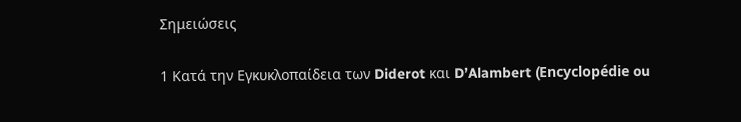Σημειώσεις

1 Κατά την Εγκυκλοπαίδεια των Diderot και D’Alambert (Encyclopédie ou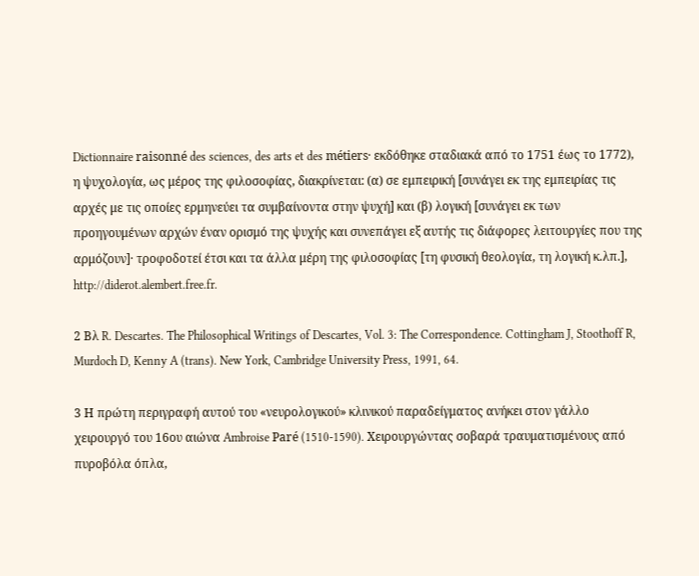Dictionnaire raisonné des sciences, des arts et des métiers· εκδόθηκε σταδιακά από το 1751 έως το 1772), η ψυχολογία, ως μέρος της φιλοσοφίας, διακρίνεται: (α) σε εμπειρική [συνάγει εκ της εμπειρίας τις αρχές με τις οποίες ερμηνεύει τα συμβαίνοντα στην ψυχή] και (β) λογική [συνάγει εκ των προηγουμένων αρχών έναν ορισμό της ψυχής και συνεπάγει εξ αυτής τις διάφορες λειτουργίες που της αρμόζουν]· τροφοδοτεί έτσι και τα άλλα μέρη της φιλοσοφίας [τη φυσική θεολογία, τη λογική κ.λπ.], http://diderot.alembert.free.fr.

2 Βλ R. Descartes. The Philosophical Writings of Descartes, Vol. 3: The Correspondence. Cottingham J, Stoothoff R, Murdoch D, Kenny A (trans). New York, Cambridge University Press, 1991, 64.

3 Η πρώτη περιγραφή αυτού του «νευρολογικού» κλινικού παραδείγματος ανήκει στον γάλλο χειρουργό του 16ου αιώνα Ambroise Paré (1510-1590). Χειρουργώντας σοβαρά τραυματισμένους από πυροβόλα όπλα,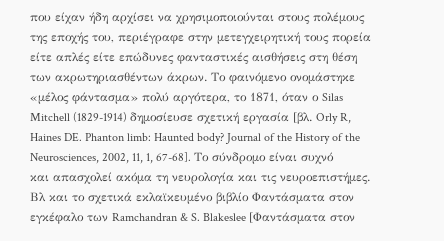που είχαν ήδη αρχίσει να χρησιμοποιούνται στους πολέμους της εποχής του, περιέγραφε στην μετεγχειρητική τους πορεία είτε απλές είτε επώδυνες φανταστικές αισθήσεις στη θέση των ακρωτηριασθέντων άκρων. Το φαινόμενο ονομάστηκε «μέλος φάντασμα» πολύ αργότερα, το 1871, όταν ο Silas Mitchell (1829-1914) δημοσίευσε σχετική εργασία [βλ. Orly R, Haines DE. Phanton limb: Haunted body? Journal of the History of the Neurosciences, 2002, 11, 1, 67-68]. Το σύνδρομο είναι συχνό και απασχολεί ακόμα τη νευρολογία και τις νευροεπιστήμες. Βλ και το σχετικά εκλαϊκευμένο βιβλίο Φαντάσματα στον εγκέφαλο των Ramchandran & S. Blakeslee [Φαντάσματα στον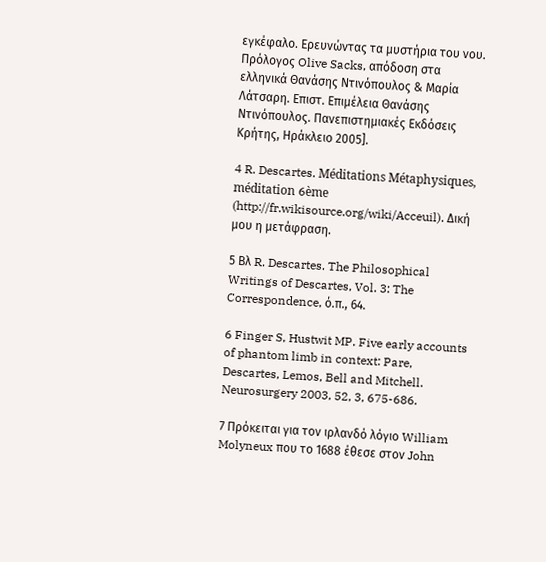εγκέφαλο. Ερευνώντας τα μυστήρια του νου. Πρόλογος Olive Sacks, απόδοση στα ελληνικά Θανάσης Ντινόπουλος & Μαρία Λάτσαρη. Επιστ. Επιμέλεια Θανάσης Ντινόπουλος. Πανεπιστημιακές Εκδόσεις Κρήτης, Ηράκλειο 2005].

4 R. Descartes. Méditations Métaphysiques, méditation 6ème (http://fr.wikisource.org/wiki/Acceuil). Δική μου η μετάφραση.

5 Βλ R. Descartes. The Philosophical Writings of Descartes, Vol. 3: The Correspondence, ό.π., 64.

6 Finger S, Hustwit MP. Five early accounts of phantom limb in context: Pare, Descartes, Lemos, Bell and Mitchell. Neurosurgery 2003, 52, 3, 675-686.

7 Πρόκειται για τον ιρλανδό λόγιο William Molyneux που το 1688 έθεσε στον John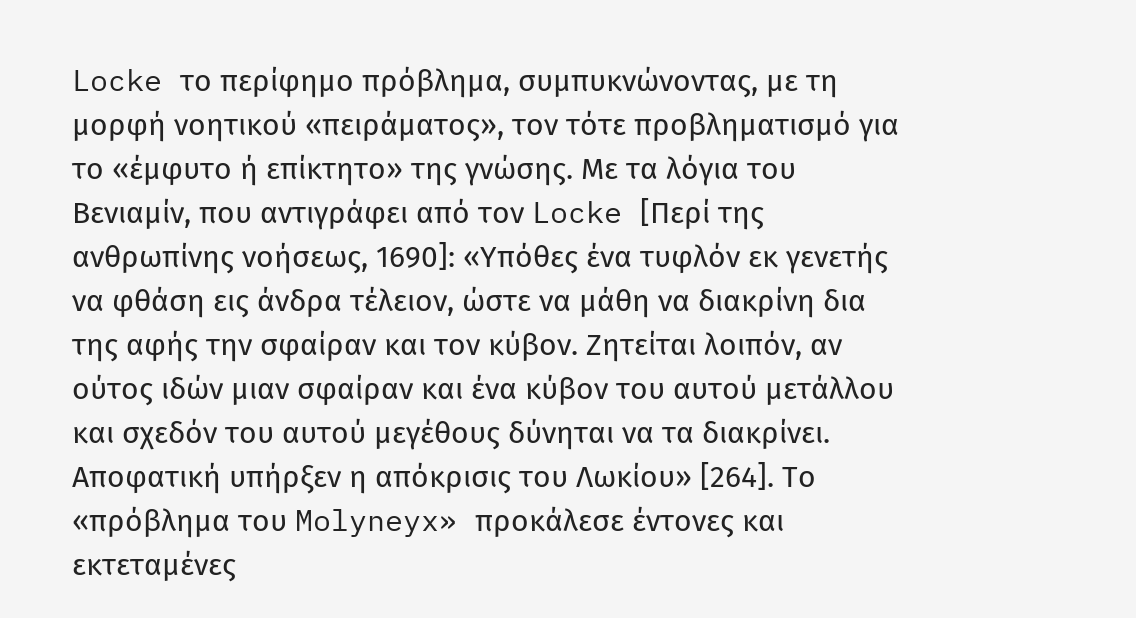Locke το περίφημο πρόβλημα, συμπυκνώνοντας, με τη μορφή νοητικού «πειράματος», τον τότε προβληματισμό για το «έμφυτο ή επίκτητο» της γνώσης. Με τα λόγια του Βενιαμίν, που αντιγράφει από τον Locke [Περί της ανθρωπίνης νοήσεως, 1690]: «Υπόθες ένα τυφλόν εκ γενετής να φθάση εις άνδρα τέλειον, ώστε να μάθη να διακρίνη δια της αφής την σφαίραν και τον κύβον. Ζητείται λοιπόν, αν ούτος ιδών μιαν σφαίραν και ένα κύβον του αυτού μετάλλου και σχεδόν του αυτού μεγέθους δύνηται να τα διακρίνει. Αποφατική υπήρξεν η απόκρισις του Λωκίου» [264]. Το «πρόβλημα του Molyneyx» προκάλεσε έντονες και εκτεταμένες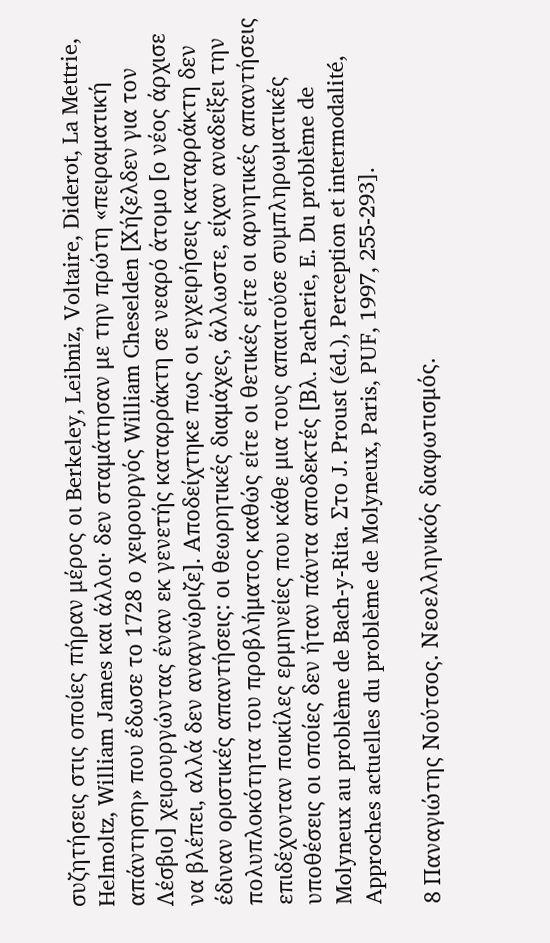συζητήσεις στις οποίες πήραν μέρος οι Berkeley, Leibniz, Voltaire, Diderot, La Mettrie, Helmoltz, William James και άλλοι· δεν σταμάτησαν με την πρώτη «πειραματική απάντηση» που έδωσε το 1728 ο χειρουργός William Cheselden [Χήζελδεν για τον Λέσβιο] χειρουργώντας έναν εκ γενετής καταρράκτη σε νεαρό άτομο [ο νέος άρχισε να βλέπει, αλλά δεν αναγνώριζε]. Αποδείχτηκε πως οι εγχειρήσεις καταρράκτη δεν έδιναν οριστικές απαντήσεις: οι θεωρητικές διαμάχες, άλλωστε, είχαν αναδείξει την πολυπλοκότητα του προβλήματος καθώς είτε οι θετικές είτε οι αρνητικές απαντήσεις επιδέχονταν ποικίλες ερμηνείες που κάθε μια τους απαιτούσε συμπληρωματικές υποθέσεις οι οποίες δεν ήταν πάντα αποδεκτές [Βλ. Pacherie, E. Du problème de Molyneux au problème de Bach-y-Rita. Στο J. Proust (éd.), Perception et intermodalité, Approches actuelles du problème de Molyneux, Paris, PUF, 1997, 255-293].

8 Παναγιώτης Νούτσος. Νεοελληνικός διαφωτισμός.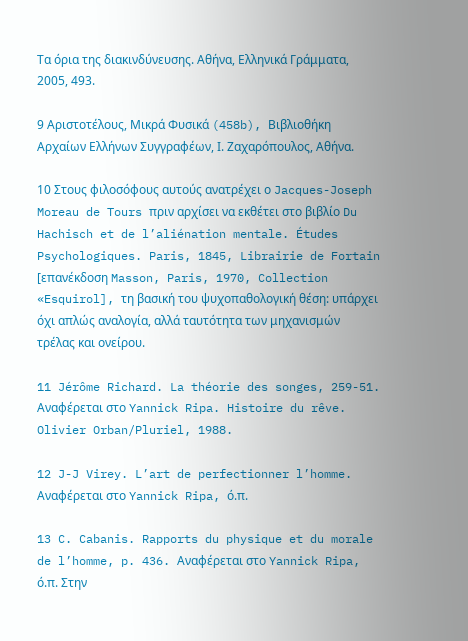Τα όρια της διακινδύνευσης. Αθήνα, Ελληνικά Γράμματα, 2005, 493.

9 Αριστοτέλους, Μικρά Φυσικά (458b), Βιβλιοθήκη Αρχαίων Ελλήνων Συγγραφέων, Ι. Ζαχαρόπουλος, Αθήνα.

10 Στους φιλοσόφους αυτούς ανατρέχει ο Jacques-Joseph Moreau de Tours πριν αρχίσει να εκθέτει στο βιβλίο Du Hachisch et de l’aliénation mentale. Études Psychologiques. Paris, 1845, Librairie de Fortain [επανέκδοση Masson, Paris, 1970, Collection «Esquirol], τη βασική του ψυχοπαθολογική θέση: υπάρχει όχι απλώς αναλογία, αλλά ταυτότητα των μηχανισμών τρέλας και ονείρου.

11 Jérôme Richard. La théorie des songes, 259-51. Αναφέρεται στο Yannick Ripa. Histoire du rêve. Olivier Orban/Pluriel, 1988.

12 J-J Virey. L’art de perfectionner l’homme. Αναφέρεται στο Yannick Ripa, ό.π.

13 C. Cabanis. Rapports du physique et du morale de l’homme, p. 436. Αναφέρεται στο Yannick Ripa, ό.π. Στην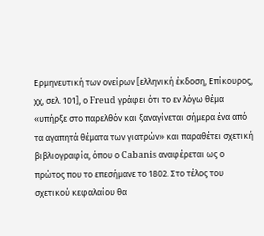Ερμηνευτική των ονείρων [ελληνική έκδοση, Επίκουρος, χχ, σελ. 101], ο Freud γράφει ότι το εν λόγω θέμα «υπήρξε στο παρελθόν και ξαναγίνεται σήμερα ένα από τα αγαπητά θέματα των γιατρών» και παραθέτει σχετική βιβλιογραφία, όπου ο Cabanis αναφέρεται ως ο πρώτος που το επεσήμανε το 1802. Στο τέλος του σχετικού κεφαλαίου θα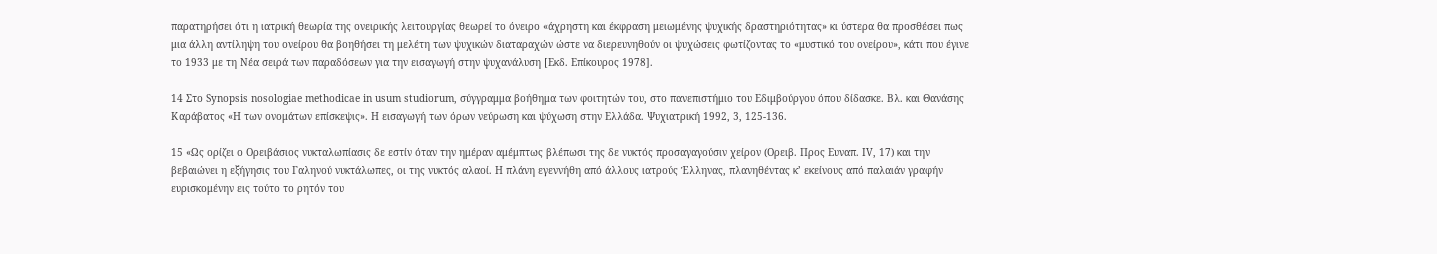παρατηρήσει ότι η ιατρική θεωρία της ονειρικής λειτουργίας θεωρεί το όνειρο «άχρηστη και έκφραση μειωμένης ψυχικής δραστηριότητας» κι ύστερα θα προσθέσει πως μια άλλη αντίληψη του ονείρου θα βοηθήσει τη μελέτη των ψυχικών διαταραχών ώστε να διερευνηθούν οι ψυχώσεις φωτίζοντας το «μυστικό του ονείρου», κάτι που έγινε το 1933 με τη Νέα σειρά των παραδόσεων για την εισαγωγή στην ψυχανάλυση [Εκδ. Επίκουρος 1978].

14 Στο Synopsis nosologiae methodicae in usum studiorum, σύγγραμμα βοήθημα των φοιτητών του, στο πανεπιστήμιο του Εδιμβούργου όπου δίδασκε. Βλ. και Θανάσης Καράβατος «Η των ονομάτων επίσκεψις». Η εισαγωγή των όρων νεύρωση και ψύχωση στην Ελλάδα. Ψυχιατρική 1992, 3, 125-136.

15 «Ως ορίζει ο Ορειβάσιος νυκταλωπίασις δε εστίν όταν την ημέραν αμέμπτως βλέπωσι της δε νυκτός προσαγαγούσιν χείρον (Ορειβ. Προς Ευναπ. IV, 17) και την βεβαιώνει η εξήγησις του Γαληνού νυκτάλωπες, οι της νυκτός αλαοί. Η πλάνη εγεννήθη από άλλους ιατρούς Έλληνας, πλανηθέντας κ’ εκείνους από παλαιάν γραφήν ευρισκομένην εις τούτο το ρητόν του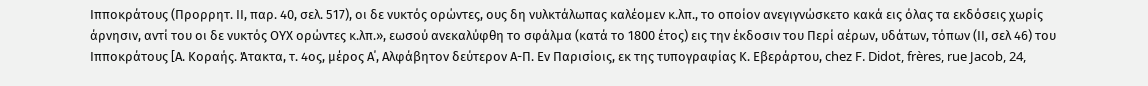Ιπποκράτους (Προρρητ. ΙΙ, παρ. 40, σελ. 517), οι δε νυκτός ορώντες, ους δη νυλκτάλωπας καλέομεν κ.λπ., το οποίον ανεγιγνώσκετο κακά εις όλας τα εκδόσεις χωρίς άρνησιν, αντί του οι δε νυκτός ΟΥΧ ορώντες κ.λπ.», εωσού ανεκαλύφθη το σφάλμα (κατά το 1800 έτος) εις την έκδοσιν του Περί αέρων, υδάτων, τόπων (ΙΙ, σελ 46) του Ιπποκράτους [Α. Κοραής. Άτακτα, τ. 4ος, μέρος Α΄, Αλφάβητον δεύτερον Α-Π. Εν Παρισίοις, εκ της τυπογραφίας Κ. Εβεράρτου, chez F. Didot, frères, rue Jacob, 24,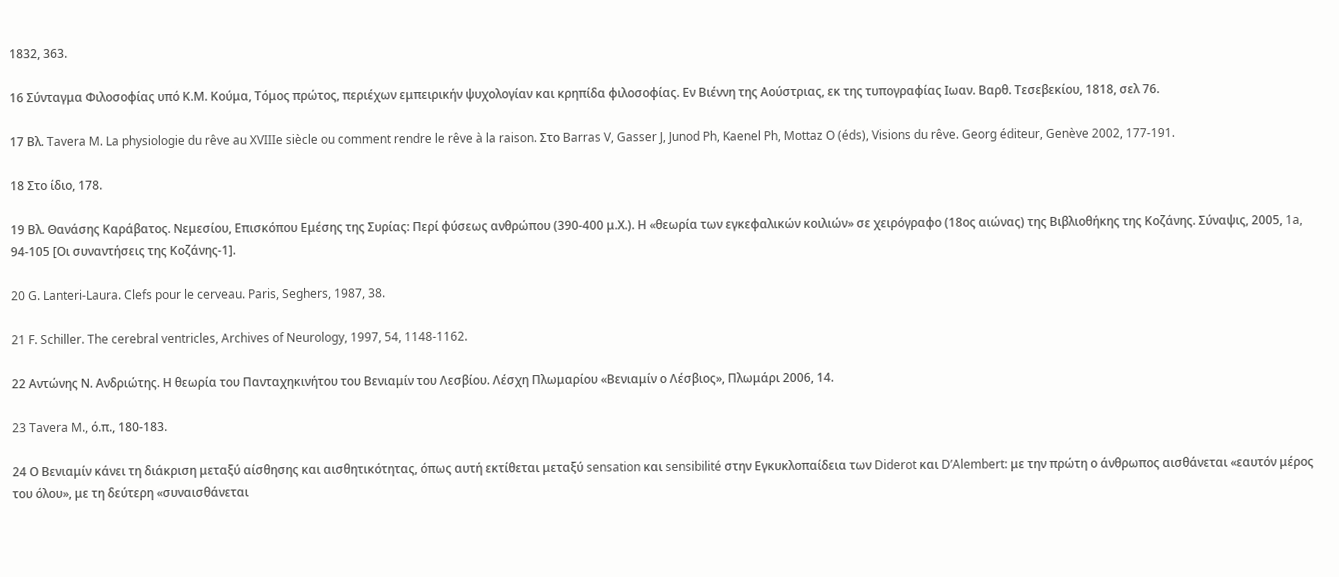1832, 363.

16 Σύνταγμα Φιλοσοφίας υπό Κ.Μ. Κούμα, Τόμος πρώτος, περιέχων εμπειρικήν ψυχολογίαν και κρηπίδα φιλοσοφίας. Εν Βιέννη της Αούστριας, εκ της τυπογραφίας Ιωαν. Βαρθ. Τεσεβεκίου, 1818, σελ 76.

17 Βλ. Tavera M. La physiologie du rêve au XVIIIe siècle ou comment rendre le rêve à la raison. Στο Barras V, Gasser J, Junod Ph, Kaenel Ph, Mottaz O (éds), Visions du rêve. Georg éditeur, Genève 2002, 177-191.

18 Στο ίδιο, 178.

19 Βλ. Θανάσης Καράβατος. Νεμεσίου, Επισκόπου Εμέσης της Συρίας: Περί φύσεως ανθρώπου (390-400 μ.Χ.). Η «θεωρία των εγκεφαλικών κοιλιών» σε χειρόγραφο (18ος αιώνας) της Βιβλιοθήκης της Κοζάνης. Σύναψις, 2005, 1a, 94-105 [Οι συναντήσεις της Κοζάνης-1].

20 G. Lanteri-Laura. Clefs pour le cerveau. Paris, Seghers, 1987, 38.

21 F. Schiller. The cerebral ventricles, Archives of Neurology, 1997, 54, 1148-1162.

22 Αντώνης Ν. Ανδριώτης. Η θεωρία του Πανταχηκινήτου του Βενιαμίν του Λεσβίου. Λέσχη Πλωμαρίου «Βενιαμίν ο Λέσβιος», Πλωμάρι 2006, 14.

23 Tavera M., ό.π., 180-183.

24 Ο Βενιαμίν κάνει τη διάκριση μεταξύ αίσθησης και αισθητικότητας, όπως αυτή εκτίθεται μεταξύ sensation και sensibilité στην Εγκυκλοπαίδεια των Diderot και D’Alembert: με την πρώτη ο άνθρωπος αισθάνεται «εαυτόν μέρος του όλου», με τη δεύτερη «συναισθάνεται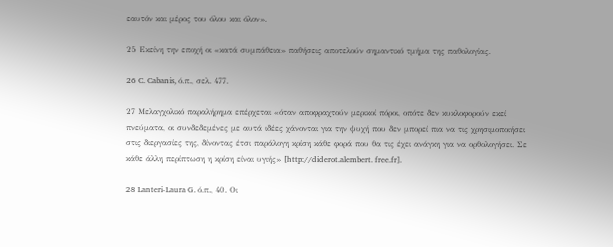εαυτόν και μέρος του όλου και όλον».

25 Εκείνη την εποχή οι «κατά συμπάθεια» παθήσεις αποτελούν σημαντικό τμήμα της παθολογίας.

26 C. Cabanis, ό.π., σελ. 477.

27 Μελαγχολικό παραλήρημα επέρχεται «όταν αποφραχτούν μερικοί πόροι, οπότε δεν κυκλοφορούν εκεί πνεύματα, οι συνδεδεμένες με αυτά ιδέες χάνονται για την ψυχή που δεν μπορεί πια να τις χρησιμοποιήσει στις διεργασίες της, δίνοντας έτσι παράλογη κρίση κάθε φορά που θα τις έχει ανάγκη για να ορθολογήσει. Σε κάθε άλλη περίπτωση η κρίση είναι υγιής» [http://diderot.alembert. free.fr].

28 Lanteri-Laura G. ό.π., 40. Οι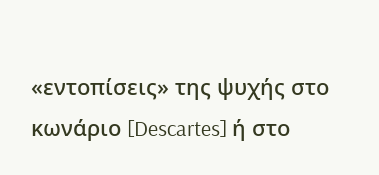«εντοπίσεις» της ψυχής στο κωνάριο [Descartes] ή στο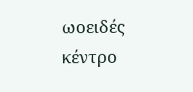ωοειδές κέντρο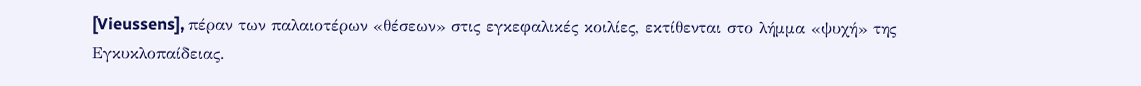[Vieussens], πέραν των παλαιοτέρων «θέσεων» στις εγκεφαλικές κοιλίες, εκτίθενται στο λήμμα «ψυχή» της Εγκυκλοπαίδειας.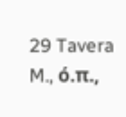29 Tavera M., ό.π.,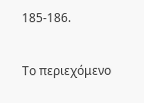185-186.

Το περιεχόμενο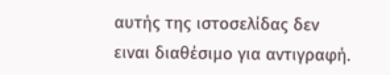αυτής της ιστοσελίδας δεν ειναι διαθέσιμο για αντιγραφή.